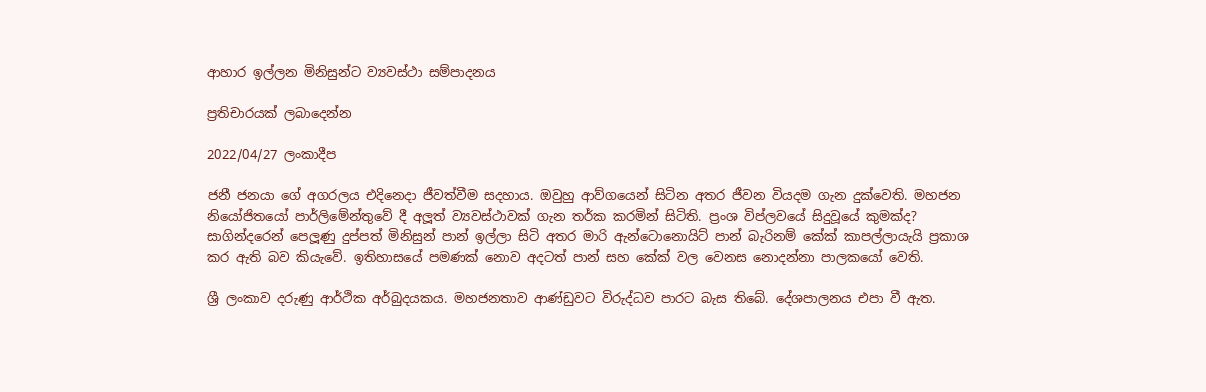ආහාර ඉල්ලන මිනිසුන්ට ව්‍යවස්ථා සම්පාදනය

ප්‍රතිචාරයක් ලබාදෙන්න

2022/04/27 ලංකාදීප

ජනී ජනයා ගේ අගරලය එදිනෙදා ජීවත්වීම සදහාය. ඔවුහු ආව්ගයෙන් සිටින අතර ජීවන වියදම ගැන දුක්වෙති. මහජන නියෝජිතයෝ පාර්ලිමේන්තුවේ දී අලූත් ව්‍යවස්ථාවක් ගැන තර්ක කරමින් සිටිති. ප්‍රංශ විප්ලවයේ සිදුවූයේ කුමක්ද? සාගින්දරෙන් පෙලූණු දුප්පත් මිනිසුන් පාන් ඉල්ලා සිටි අතර මාරි ඇන්ටොනොයිට් පාන් බැරිනම් කේක් කාපල්ලායැයි ප්‍රකාශ කර ඇති බව කියැවේ. ඉතිහාසයේ පමණක් නොව අදටත් පාන් සහ කේක් වල වෙනස නොදන්නා පාලකයෝ වෙති.

ශ්‍රී ලංකාව දරුණු ආර්ථික අර්බුදයකය. මහජනතාව ආණ්ඩුවට විරුද්ධව පාරට බැස තිබේ. දේශපාලනය එපා වී ඇත.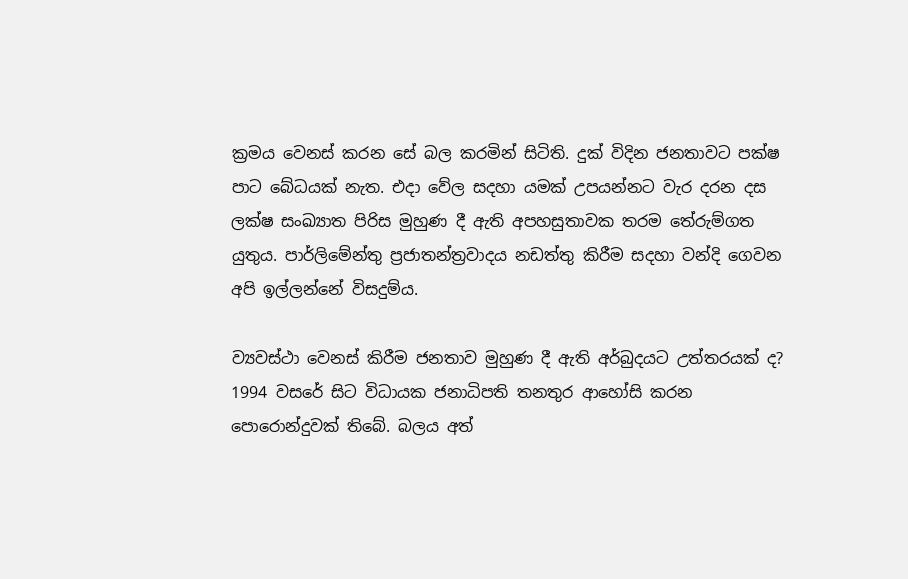ක්‍රමය වෙනස් කරන සේ බල කරමින් සිටිති. දුක් විදින ජනතාවට පක්ෂ පාට බේධයක් නැත. එදා වේල සදහා යමක් උපයන්නට වැර දරන දස ලක්ෂ සංඛ්‍යාත පිරිස මුහුණ දී ඇති අපහසුතාවක තරම තේරුම්ගත යුතුය. පාර්ලිමේන්තු ප්‍රජාතන්ත්‍රවාදය නඩත්තු කිරීම සදහා වන්දි ගෙවන අපි ඉල්ලන්නේ විසදුම්ය.

ව්‍යවස්ථා වෙනස් කිරීම ජනතාව මුහුණ දී ඇති අර්බුදයට උත්තරයක් ද? 1994 වසරේ සිට විධායක ජනාධිපති තනතුර ආහෝසි කරන පොරොන්දුවක් තිබේ. බලය අත්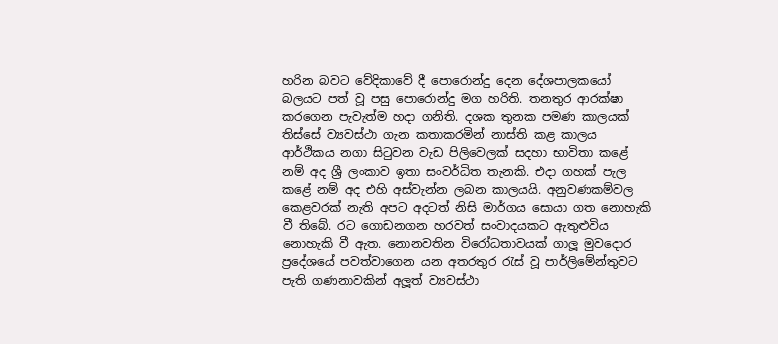හරින බවට වේදිකාවේ දී පොරොන්දු දෙන දේශපාලකයෝ බලයට පත් වූ පසු පොරොන්දු මග හරිති. තනතුර ආරක්ෂා කරගෙන පැවැත්ම හදා ගනිති. දශක තුනක පමණ කාලයක් තිස්සේ ව්‍යවස්ථා ගැන කතාකරමින් නාස්ති කළ කාලය ආර්ථිකය නගා සිටුවන වැඩ පිලිවෙලක් සදහා භාවිතා කළේ නම් අද ශ්‍රී ලංකාව ඉතා සංවර්ධිත තැනකි. එදා ගහක් පැල කළේ නම් අද එහි අස්වැන්න ලබන කාලයයි. අනුවණකම්වල කෙළවරක් නැති අපට අදටත් නිසි මාර්ගය සොයා ගත නොහැකි වී තිබේ. රට ගොඩනගන හරවත් සංවාදයකට ඇතුළුවිය නොහැකි වී ඇත. නොනවතින විරෝධතාවයක් ගාලූ මුවදොර ප්‍රදේශයේ පවත්වාගෙන යන අතරතුර රැස් වූ පාර්ලිමේන්තුවට පැති ගණනාවකින් අලූත් ව්‍යවස්ථා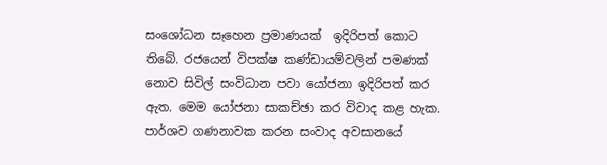සංශෝධන සෑහෙන ප්‍රමාණයක්  ඉදිරිපත් කොට තිබේ. රජයෙන් විපක්ෂ කණ්ඩායම්වලින් පමණක් නොව සිවිල් සංවිධාන පවා යෝජනා ඉදිරිපත් කර ඇත. මෙම යෝජනා සාකච්ඡා කර විවාද කළ හැක. පාර්ශව ගණනාවක කරන සංවාද අවසානයේ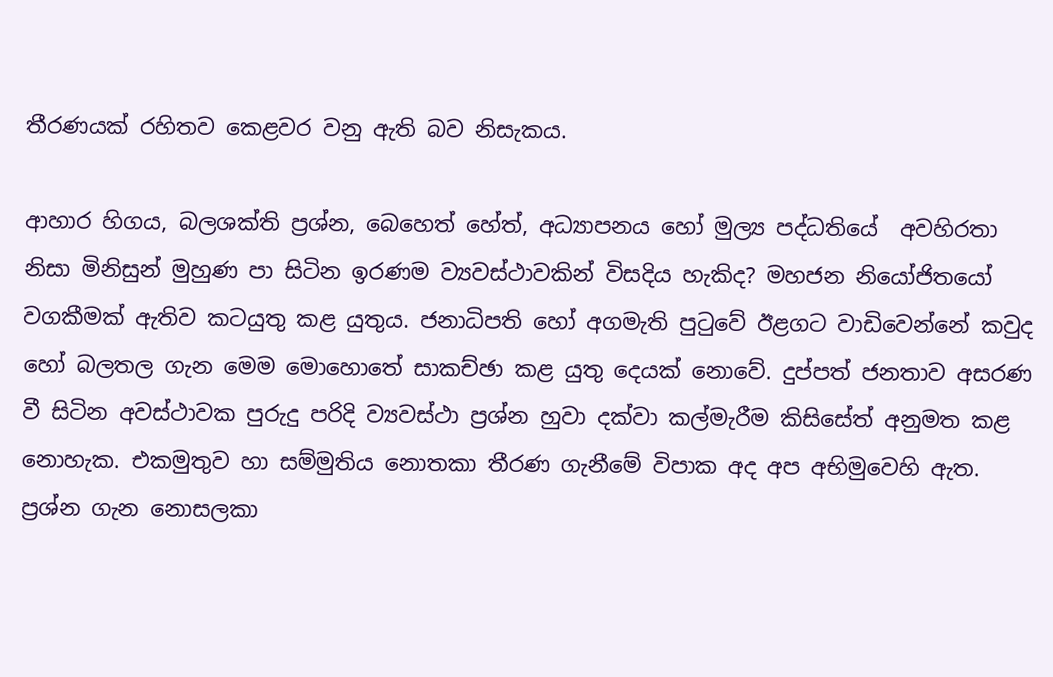තීරණයක් රහිතව කෙළවර වනු ඇති බව නිසැකය.

ආහාර හිගය, බලශක්ති ප්‍රශ්න, බෙහෙත් හේත්, අධ්‍යාපනය හෝ මුල්‍ය පද්ධතියේ  අවහිරතා නිසා මිනිසුන් මුහුණ පා සිටින ඉරණම ව්‍යවස්ථාවකින් විසදිය හැකිද? මහජන නියෝජිතයෝ වගකීමක් ඇතිව කටයුතු කළ යුතුය. ජනාධිපති හෝ අගමැති පුටුවේ ඊළගට වාඩිවෙන්නේ කවුද හෝ බලතල ගැන මෙම මොහොතේ සාකච්ඡා කළ යුතු දෙයක් නොවේ. දුප්පත් ජනතාව අසරණ වී සිටින අවස්ථාවක පුරුදු පරිදි ව්‍යවස්ථා ප්‍රශ්න හුවා දක්වා කල්මැරීම කිසිසේත් අනුමත කළ නොහැක. එකමුතුව හා සම්මුතිය නොතකා තීරණ ගැනීමේ විපාක අද අප අභිමුවෙහි ඇත. ප්‍රශ්න ගැන නොසලකා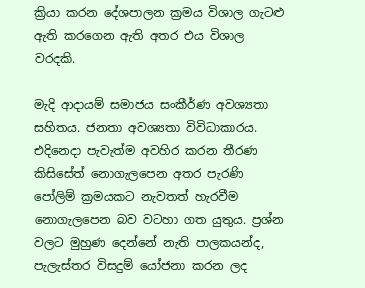ක්‍රියා කරන දේශපාලන ක්‍රමය විශාල ගැටළු ඇති කරගෙන ඇති අතර එය විශාල වරදකි.

මැදි ආදායම් සමාජය සංකීර්ණ අවශ්‍යතා සහිතය. ජනතා අවශ්‍යතා විවිධාකාරය.  එදිනෙදා පැවැත්ම අවහිර කරන තීරණ කිසිසේත් නොගැලපෙන අතර පැරණි පෝලිම් ක්‍රමයකට නැවතත් හැරවීම නොගැලපෙන බව වටහා ගත යුතුය. ප්‍රශ්න වලට මුහුණ දෙන්නේ නැති පාලකයන්ද, පැලැස්තර විසදුම් යෝජනා කරන ලද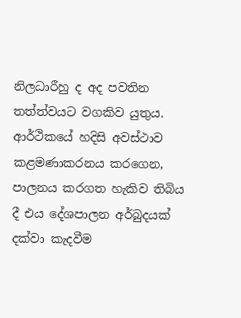නිලධාරීහු ද අද පවතින තත්ත්වයට වගකිව යුතුය. ආර්ථිකයේ හදිසි අවස්ථාව කළමණාකරනය කරගෙන, පාලනය කරගත හැකිව තිබිය දී එය දේශපාලන අර්බුදයක් දක්වා කැදවීම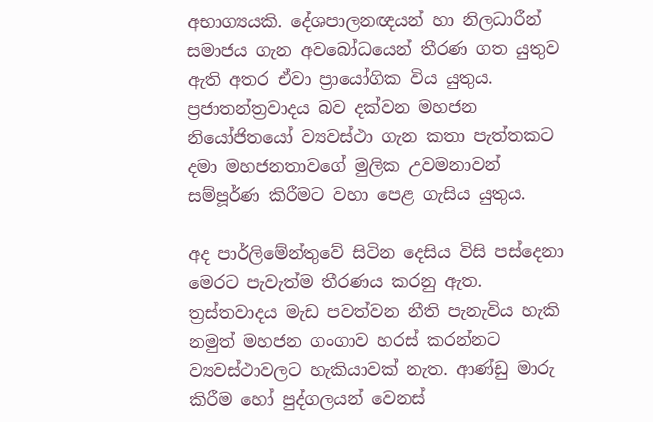අභාග්‍යයකි. දේශපාලනඥයන් හා නිලධාරීන් සමාජය ගැන අවබෝධයෙන් තීරණ ගත යුතුව ඇති අතර ඒවා ප්‍රායෝගික විය යුතුය. ප්‍රජාතන්ත්‍රවාදය බව දක්වන මහජන නියෝජිතයෝ ව්‍යවස්ථා ගැන කතා පැත්තකට දමා මහජනතාවගේ මුලික උවමනාවන් සම්පූර්ණ කිරීමට වහා පෙළ ගැසිය යුතුය.

අද පාර්ලිමේන්තුවේ සිටින දෙසිය විසි පස්දෙනා මෙරට පැවැත්ම තීරණය කරනු ඇත. ත්‍රස්තවාදය මැඩ පවත්වන නීති පැනැවිය හැකි නමුත් මහජන ගංගාව හරස් කරන්නට ව්‍යවස්ථාවලට හැකියාවක් නැත. ආණ්ඩු මාරු කිරීම හෝ පුද්ගලයන් වෙනස්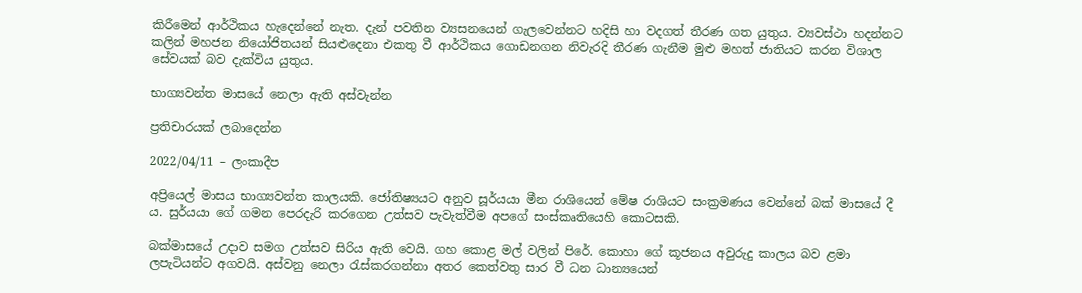කිරීමෙන් ආර්ථිකය හැදෙන්නේ නැත. දැන් පවතින ව්‍යසනයෙන් ගැලවෙන්නට හදිසි හා වදගත් තීරණ ගත යුතුය. ව්‍යවස්ථා හදන්නට කලින් මහජන නියෝජිතයන් සියළුදෙනා එකතු වී ආර්ථිකය ගොඩනගන නිවැරදි තීරණ ගැනීම මුළු මහත් ජාතියට කරන විශාල සේවයක් බව දැක්විය යුතුය.

භාග්‍යවන්ත මාසයේ නෙලා ඇති අස්වැන්න

ප්‍රතිචාරයක් ලබාදෙන්න

2022/04/11 – ලංකාදීප

අප්‍රියෙල් මාසය භාග්‍යවන්ත කාලයකි. ජෝතිෂ්‍යයට අනුව සූර්යයා මීන රාශියෙන් මේෂ රාශියට සංක්‍රමණය වෙන්නේ බක් මාසයේ දී ය. සුර්යයා ගේ ගමන පෙරදැරි කරගෙන උත්සව පැවැත්වීම අපගේ සංස්කෘතියෙහි කොටසකි.

බක්මාසයේ උදාව සමග උත්සව සිරිය ඇති වෙයි. ගහ කොළ මල් වලින් පිරේ. කොහා ගේ කූජනය අවුරුදු කාලය බව ළමා ලපැටියන්ට අගවයි. අස්වනු නෙලා රැස්කරගන්නා අතර කෙත්වතු සාර වී ධන ධාන්‍යයෙන්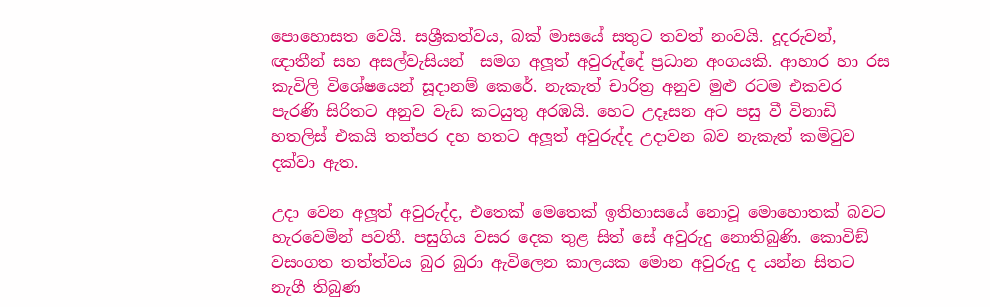පොහොසත වෙයි. සශ්‍රීකත්වය, බක් මාසයේ සතුට තවත් නංවයි. දූදරුවන්, ඥාතීන් සහ අසල්වැසියන්  සමග අලූත් අවුරුද්දේ ප්‍රධාන අංගයකි. ආහාර හා රස කැවිලි විශේෂයෙන් සූදානම් කෙරේ. නැකැත් චාරිත්‍ර අනුව මුළු රටම එකවර පැරණි සිරිතට අනුව වැඩ කටයුතු අරඹයි. හෙට උදෑසන අට පසු වී විනාඩි හතලිස් එකයි තත්පර දහ හතට අලූත් අවුරුද්ද උදාවන බව නැකැත් කමිටුව දක්වා ඇත.

උදා වෙන අලූත් අවුරුද්ද, එතෙක් මෙතෙක් ඉතිහාසයේ නොවූ මොහොතක් බවට හැරවෙමින් පවතී. පසුගිය වසර දෙක තුළ සිත් සේ අවුරුදු නොතිබුණි. කොවිඞ් වසංගත තත්ත්වය බුර බුරා ඇවිලෙන කාලයක මොන අවුරුදු ද යන්න සිතට නැගී තිබුණ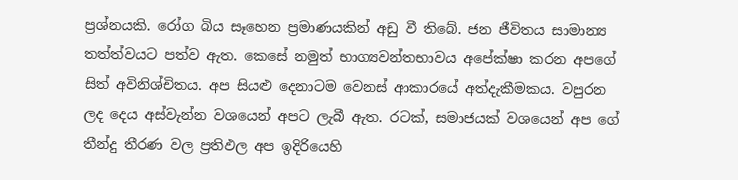ප්‍රශ්නයකි. රෝග බිය සෑහෙන ප්‍රමාණයකින් අඩු වී තිබේ. ජන ජීවිතය සාමාන්‍ය තත්ත්වයට පත්ව ඇත. කෙසේ නමුත් භාග්‍යවන්තභාවය අපේක්ෂා කරන අපගේ සිත් අවිනිශ්චිතය. අප සියළු දෙනාටම වෙනස් ආකාරයේ අත්දැකීමකය. වපුරන ලද දෙය අස්වැන්න වශයෙන් අපට ලැබී ඇත. රටක්, සමාජයක් වශයෙන් අප ගේ තීන්දු තීරණ වල ප්‍රතිඵල අප ඉදිරියෙහි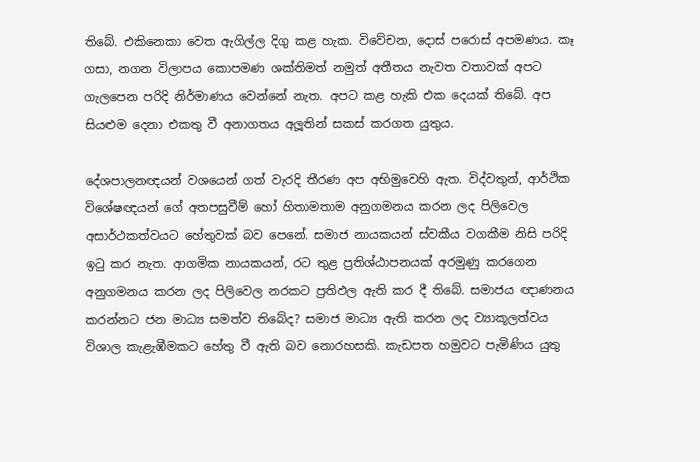තිබේ. එකිනෙකා වෙත ඇගිල්ල දිගු කළ හැක. විවේචන, දොස් පරොස් අපමණය. කෑ ගසා, නගන විලාපය කොපමණ ශක්තිමත් නමුත් අතීතය නැවත වතාවක් අපට ගැලපෙන පරිදි නිර්මාණය වෙන්නේ නැත. අපට කළ හැකි එක දෙයක් තිබේ. අප සියළුම දෙනා එකතු වී අනාගතය අලූතින් සකස් කරගත යුතුය.

දේශපාලනඥයන් වශයෙන් ගත් වැරදි තීරණ අප අභිමුවෙහි ඇත. විද්වතුන්, ආර්ථික විශේෂඥයන් ගේ අතපසුවීම් හෝ හිතාමතාම අනුගමනය කරන ලද පිලිවෙල අසාර්ථකත්වයට හේතුවක් බව පෙනේ. සමාජ නායකයන් ස්වකීය වගකීම නිසි පරිදි ඉටු කර නැත. ආගමික නායකයන්, රට තුළ ප්‍රතිශ්ඨාපනයක් අරමුණු කරගෙන අනුගමනය කරන ලද පිලිවෙල නරකට ප්‍රතිඵල ඇති කර දී තිබේ. සමාජය ඥාණනය කරන්නට ජන මාධ්‍ය සමත්ව තිබේද? සමාජ මාධ්‍ය ඇති කරන ලද ව්‍යාකූලත්වය විශාල කැළැඹීමකට හේතු වී ඇති බව නොරහසකි. කැඩපත හමුවට පැමිණිය යුතු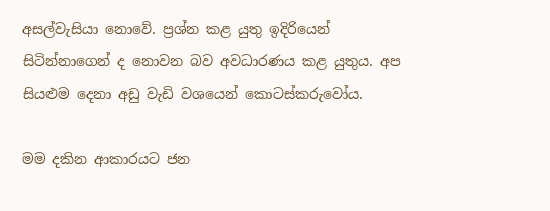අසල්වැසියා නොවේ. ප්‍රශ්න කළ යුතු ඉදිරියෙන් සිටින්නාගෙන් ද නොවන බව අවධාරණය කළ යුතුය. අප සියළුම දෙනා අඩු වැඩි වශයෙන් කොටස්කරුවෝය.

මම දකින ආකාරයට ජන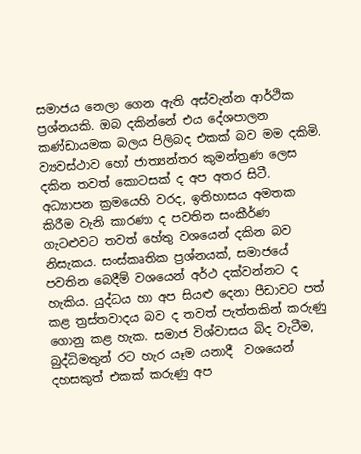සමාජය නෙලා ගෙන ඇති අස්වැන්න ආර්ථික ප්‍රශ්නයකි. ඔබ දකින්නේ එය දේශපාලන කණ්ඩායමක බලය පිලිබද එකක් බව මම දකිමි. ව්‍යවස්ථාව හෝ ජාත්‍යන්තර කුමන්ත්‍රණ ලෙස දකින තවත් කොටසක් ද අප අතර සිටී. අධ්‍යාපන ක්‍රමයෙහි වරද, ඉතිහාසය අමතක කිරීම වැනි කාරණා ද පවතින සංකීර්ණ ගැටළුවට තවත් හේතු වශයෙන් දකින බව නිසැකය. සංස්කෘතික ප්‍රශ්නයක්, සමාජයේ පවතින බෙදීම් වශයෙන් අර්ථ දක්වන්නට ද හැකිය. යුද්ධය හා අප සියළු දෙනා පීඩාවට පත් කළ ත්‍රස්තවාදය බව ද තවත් පැත්තකින් කරුණු ගොනු කළ හැක. සමාජ විශ්වාසය බිද වැටීම, බුද්ධිමතුන් රට හැර යෑම යනාදී  වශයෙන් දහසකුත් එකක් කරුණු අප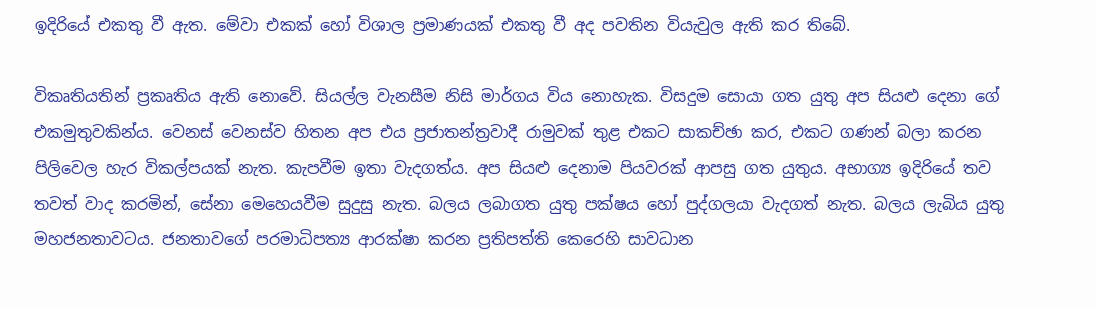ඉදිරියේ එකතු වී ඇත. මේවා එකක් හෝ විශාල ප්‍රමාණයක් එකතු වී අද පවතින වියැවුල ඇති කර තිබේ.

විකෘතියතින් ප්‍රකෘතිය ඇති නොවේ. සියල්ල වැනසීම නිසි මාර්ගය විය නොහැක. විසදුම සොයා ගත යුතු අප සියළු දෙනා ගේ එකමුතුවකින්ය. වෙනස් වෙනස්ව හිතන අප එය ප්‍රජාතන්ත්‍රවාදී රාමුවක් තුළ එකට සාකච්ඡා කර, එකට ගණන් බලා කරන පිලිවෙල හැර විකල්පයක් නැත. කැපවීම ඉතා වැදගත්ය. අප සියළු දෙනාම පියවරක් ආපසු ගත යුතුය. අභාග්‍ය ඉදිරියේ තව තවත් වාද කරමින්, සේනා මෙහෙයවීම සුදුසු නැත. බලය ලබාගත යුතු පක්ෂය හෝ පුද්ගලයා වැදගත් නැත. බලය ලැබිය යුතු මහජනතාවටය. ජනතාවගේ පරමාධිපත්‍ය ආරක්ෂා කරන ප්‍රතිපත්ති කෙරෙහි සාවධාන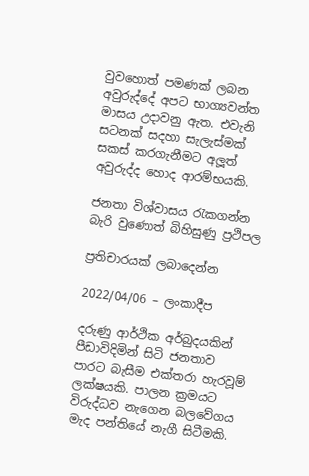වුවහොත් පමණක් ලබන අවුරුද්දේ අපට භාග්‍යවන්ත මාසය උදාවනු ඇත. එවැනි සටනක් සදහා සැලැස්මක් සකස් කරගැනීමට අලූත් අවුරුද්ද හොද ආරම්භයකි.

ජනතා විශ්වාසය රැකගන්න බැරි වුණොත් බිහිසුණු ප්‍රථිපල

ප්‍රතිචාරයක් ලබාදෙන්න

2022/04/06 – ලංකාදීප

දරුණු ආර්ථික අර්බුදයකින් පීඩාවිදිමින් සිටි ජනතාව පාරට බැසීම එක්තරා හැරවූම් ලක්ෂයකි. පාලන ක්‍රමයට විරුද්ධව නැගෙන බලවේගය මැද පන්තියේ නැගී සිටීමකි.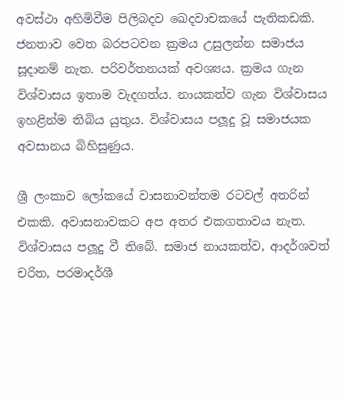අවස්ථා අහිමිවීම පිලිබදව ඛෙදවාචකයේ පැතිකඩකි. ජනතාව වෙත බරපටවන ක්‍රමය උසුලන්න සමාජය සූදානම් නැත. පරිවර්තනයක් අවශ්‍යය. ක්‍රමය ගැන විශ්වාසය ඉතාම වැදගත්ය. නායකත්ව ගැන විශ්වාසය ඉහළින්ම තිබිය යුතුය. විශ්වාසය පලූදු වූ සමාජයක අවසානය බිහිසුණුය.

ශ්‍රී ලංකාව ලෝකයේ වාසනාවන්තම රටවල් අතරින් එකකි. අවාසනාවකට අප අතර එකගතාවය නැත. විශ්වාසය පලූදු වී තිබේ. සමාජ නායකත්ව, ආදර්ශවත් චරිත, පරමාදර්ශී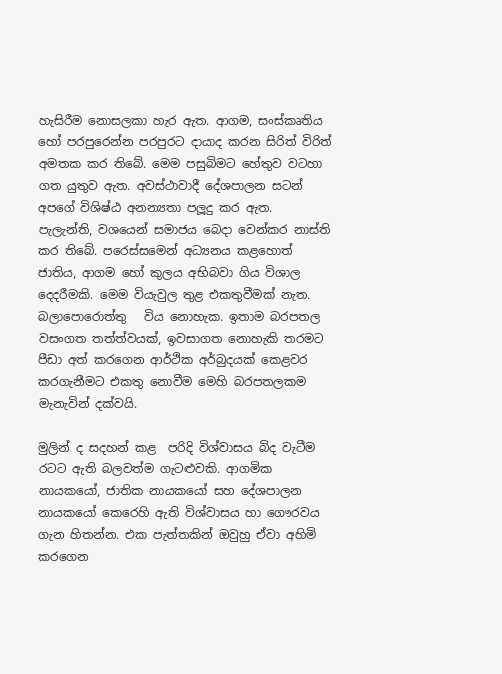හැසිරීම නොසලකා හැර ඇත. ආගම, සංස්කෘතිය හෝ පරපුරෙන්න පරපුරට දායාද කරන සිරිත් විරිත් අමතක කර තිබේ. මෙම පසුබිමට හේතුව වටහා ගත යුතුව ඇත. අවස්ථාවාදී දේශපාලන සටන් අපගේ විශිෂ්ඨ අනන්‍යතා පලූදු කර ඇත. පැලැන්ති, වශයෙන් සමාජය බෙදා වෙන්කර නාස්ති කර තිබේ. පරෙස්සමෙන් අධ්‍යනය කළහොත් ජාතිය, ආගම හෝ කුලය අභිබවා ගිය විශාල දෙදරීමකි. මෙම වියැවුල තුළ එකතුවීමක් නැත. බලාපොරොත්තු   විය නොහැක. ඉතාම බරපතල වසංගත තත්ත්වයක්, ඉවසාගත නොහැකි තරමට පීඩා අත් කරගෙන ආර්ථික අර්බුදයක් කෙළවර කරගැනීමට එකතු නොවීම මෙහි බරපතලකම මැනැවින් දක්වයි.

මුලින් ද සදහන් කළ  පරිදි විශ්වාසය බිද වැටීම රටට ඇති බලවත්ම ගැටළුවකි. ආගමික නායකයෝ, ජාතික නායකයෝ සහ දේශපාලන නායකයෝ කෙරෙහි ඇති විශ්වාසය හා ගෞරවය ගැන හිතන්න. එක පැත්තකින් ඔවුහු ඒවා අහිමි කරගෙන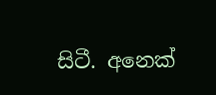සිටී. අනෙක්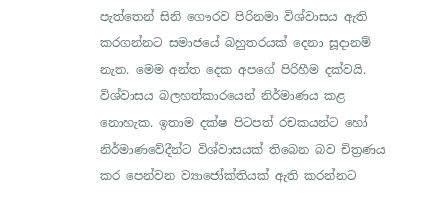පැත්තෙන් සිනි ගෞරව පිරිනමා විශ්වාසය ඇති කරගන්නට සමාජයේ බහුතරයක් දෙනා සූදානම් නැත. මෙම අන්ත දෙක අපගේ පිරිහීම දක්වයි. විශ්වාසය බලහත්කාරයෙන් නිර්මාණය කළ නොහැක. ඉතාම දක්ෂ පිටපත් රචකයන්ට හෝ නිර්මාණවේදීන්ට විශ්වාසයක් තිබෙන බව චිත්‍රණය කර පෙන්වන ව්‍යාජෝක්තියක් ඇති කරන්නට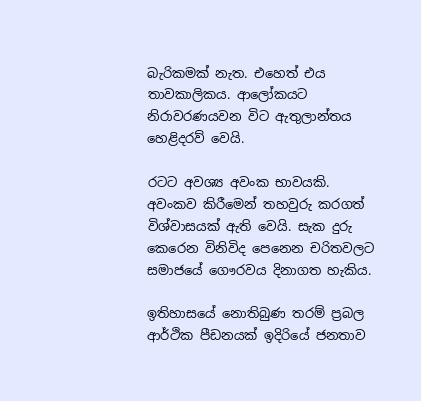බැරිකමක් නැත. එහෙත් එය තාවකාලිකය. ආලෝකයට නිරාවරණයවන විට ඇතුලාන්තය හෙළිදරව් වෙයි.

රටට අවශ්‍ය අවංක භාවයකි. අවංකව කිරීමෙන් තහවුරු කරගත් විශ්වාසයක් ඇති වෙයි. සැක දුරු කෙරෙන විනිවිද පෙනෙන චරිතවලට සමාජයේ ගෞරවය දිනාගත හැකිය.

ඉතිහාසයේ නොතිබුණ තරම් ප්‍රබල ආර්ථික පීඩනයක් ඉදිරියේ ජනතාව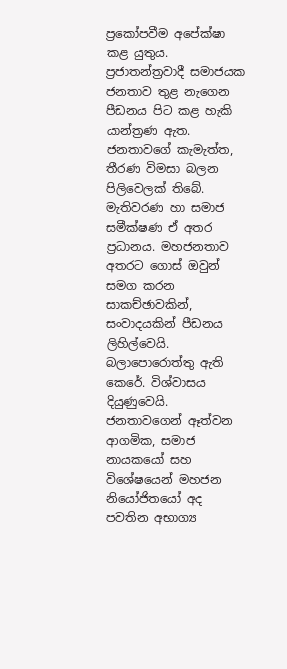ප්‍රකෝපවීම අපේක්ෂා කළ යුතුය. ප්‍රජාතන්ත්‍රවාදී සමාජයක ජනතාව තුළ නැගෙන පීඩනය පිට කළ හැකි යාන්ත්‍රණ ඇත. ජනතාවගේ කැමැත්ත, තීරණ විමසා බලන පිලිවෙලක් තිබේ. මැතිවරණ හා සමාජ සමීක්ෂණ ඒ අතර ප්‍රධානය. මහජනතාව අතරට ගොස් ඔවුන් සමග කරන සාකච්ඡාවකින්, සංවාදයකින් පීඩනය ලිහිල්වෙයි. බලාපොරොත්තු ඇති කෙරේ. විශ්වාසය දියුණුවෙයි. ජනතාවගෙන් ඈත්වන ආගමික, සමාජ නායකයෝ සහ විශේෂයෙන් මහජන නියෝජිතයෝ අද පවතින අභාග්‍ය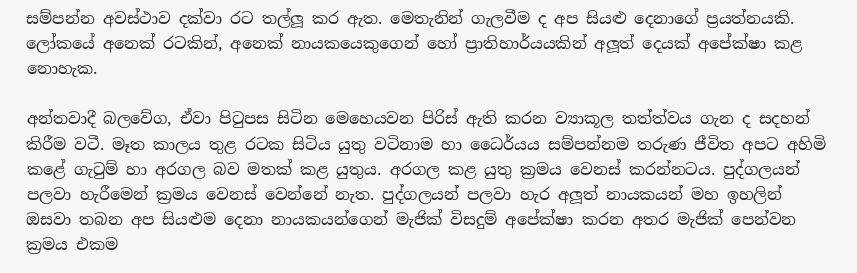සම්පන්න අවස්ථාව දක්වා රට තල්ලූ කර ඇත. මෙතැනින් ගැලවීම ද අප සියළු දෙනාගේ ප්‍රයත්නයකි. ලෝකයේ අනෙක් රටකින්, අනෙක් නායකයෙකුගෙන් හෝ ප්‍රාතිහාර්යයකින් අලූත් දෙයක් අපේක්ෂා කළ නොහැක.

අන්තවාදී බලවේග, ඒවා පිටුපස සිටින මෙහෙයවන පිරිස් ඇති කරන ව්‍යාකූල තත්ත්වය ගැන ද සදහන් කිරීම වටී. මෑත කාලය තුළ රටක සිටිය යුතු වටිනාම හා ධෛර්යය සම්පන්නම තරුණ ජීවිත අපට අහිමි කළේ ගැටුම් හා අරගල බව මතක් කළ යුතුය. අරගල කළ යුතු ක්‍රමය වෙනස් කරන්නටය. පුද්ගලයන් පලවා හැරීමෙන් ක්‍රමය වෙනස් වෙන්නේ නැත. පුද්ගලයන් පලවා හැර අලූත් නායකයන් මහ ඉහලින් ඔසවා තබන අප සියළුම දෙනා නායකයන්ගෙන් මැජික් විසදුම් අපේක්ෂා කරන අතර මැජික් පෙන්වන ක්‍රමය එකම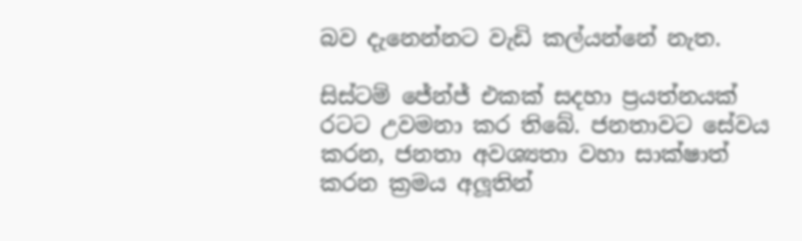බව දැනෙන්නට වැඩි කල්යන්නේ නැත.

සිස්ටම් ජේන්ජ් එකක් සදහා ප්‍රයත්නයක් රටට උවමනා කර තිබේ. ජනතාවට සේවය කරන, ජනතා අවශ්‍යතා වහා සාක්ෂාත් කරන ක්‍රමය අලූතින්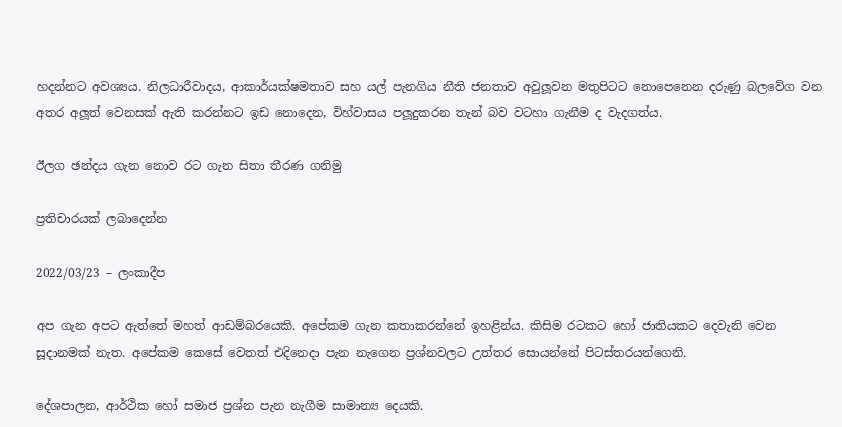හදන්නට අවශ්‍යය. නිලධාරීවාදය, ආකාර්යක්ෂමතාව සහ යල් පැනගිය නීති ජනතාව අවුලූවන මතුපිටට නොපෙනෙන දරුණු බලවේග වන අතර අලූත් වෙනසක් ඇති කරන්නට ඉඩ නොදෙන, විහ්වාසය පලූදුකරන තැන් බව වටහා ගැනීම ද වැදගත්ය.

ඊලග ඡන්දය ගැන නොව රට ගැන සිතා තීරණ ගනිමු

ප්‍රතිචාරයක් ලබාදෙන්න

2022/03/23 – ලංකාදීප

අප ගැන අපට ඇත්තේ මහත් ආඩම්බරයෙකි. අපේකම ගැන කතාකරන්නේ ඉහළින්ය. කිසිම රටකට හෝ ජාතියකට දෙවැනි වෙන සූදානමක් නැත. අපේකම කෙසේ වෙතත් එදිනෙදා පැන නැගෙන ප්‍රශ්නවලට උත්තර සොයන්නේ පිටස්තරයන්ගෙනි.

දේශපාලන, ආර්ථික හෝ සමාජ ප්‍රශ්න පැන නැගීම සාමාන්‍ය දෙයකි.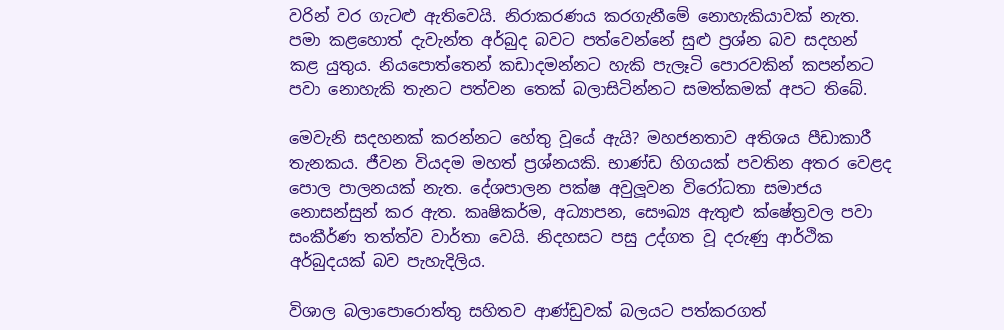වරින් වර ගැටළු ඇතිවෙයි. නිරාකරණය කරගැනීමේ නොහැකියාවක් නැත. පමා කළහොත් දැවැන්ත අර්බුද බවට පත්වෙන්නේ සුළු ප්‍රශ්න බව සදහන් කළ යුතුය. නියපොත්තෙන් කඩාදමන්නට හැකි පැලෑටි පොරවකින් කපන්නට පවා නොහැකි තැනට පත්වන තෙක් බලාසිටින්නට සමත්කමක් අපට තිබේ.

මෙවැනි සදහනක් කරන්නට හේතු වූයේ ඇයි? මහජනතාව අතිශය පීඩාකාරී තැනකය. ජීවන වියදම මහත් ප්‍රශ්නයකි. භාණ්ඩ හිගයක් පවතින අතර වෙළද පොල පාලනයක් නැත. දේශපාලන පක්ෂ අවුලූවන විරෝධතා සමාජය නොසන්සුන් කර ඇත. කෘෂිකර්ම, අධ්‍යාපන, සෞඛ්‍ය ඇතුළු ක්ෂේත්‍රවල පවා සංකීර්ණ තත්ත්ව වාර්තා වෙයි. නිදහසට පසු උද්ගත වූ දරුණු ආර්ථික අර්බුදයක් බව පැහැදිලිය.

විශාල බලාපොරොත්තු සහිතව ආණ්ඩුවක් බලයට පත්කරගත්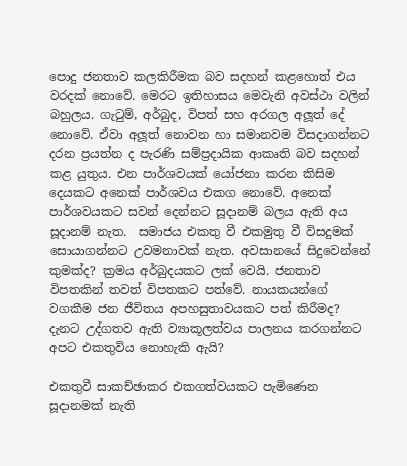පොදු ජනතාව කලකිරීමක බව සදහන් කළහොත් එය වරදක් නොවේ. මෙරට ඉතිහාසය මෙවැනි අවස්ථා වලින් බහුලය. ගැටුම්, අර්බුද, විපත් සහ අරගල අලූත් දේ නොවේ. ඒවා අලූත් නොවන හා සමානවම විසදාගන්නට දරන ප්‍රයත්න ද පැරණි සම්ප්‍රදායික ආකෘති බව සදහන් කළ යුතුය. එන පාර්ශවයක් යෝජනා කරන කිසිම දෙයකට අනෙක් පාර්ශවය එකග නොවේ. අනෙක් පාර්ශවයකට සවන් දෙන්නට සූදානම් බලය ඇති අය සූදානම් නැත.  සමාජය එකතු වී එකමුතු වී විසදුමක් සොයාගන්නට උවමනාවක් නැත. අවසානයේ සිදුවෙන්නේ කුමක්ද? ක්‍රමය අර්බුදයකට ලක් වෙයි. ජනතාව විපතකින් තවත් විපතකට පත්වේ. නායකයන්ගේ වගකීම ජන ජීවිතය අපහසුතාවයකට පත් කිරීමද? දැනට උද්ගතව ඇති ව්‍යාකූලත්වය පාලනය කරගන්නට අපට එකතුවිය නොහැකි ඇයි?

එකතුවී සාකච්ඡාකර එකගත්වයකට පැමිණෙන සූදානමක් නැති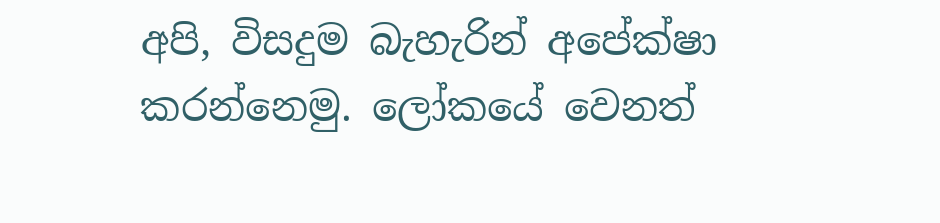අපි, විසදුම බැහැරින් අපේක්ෂා කරන්නෙමු. ලෝකයේ වෙනත්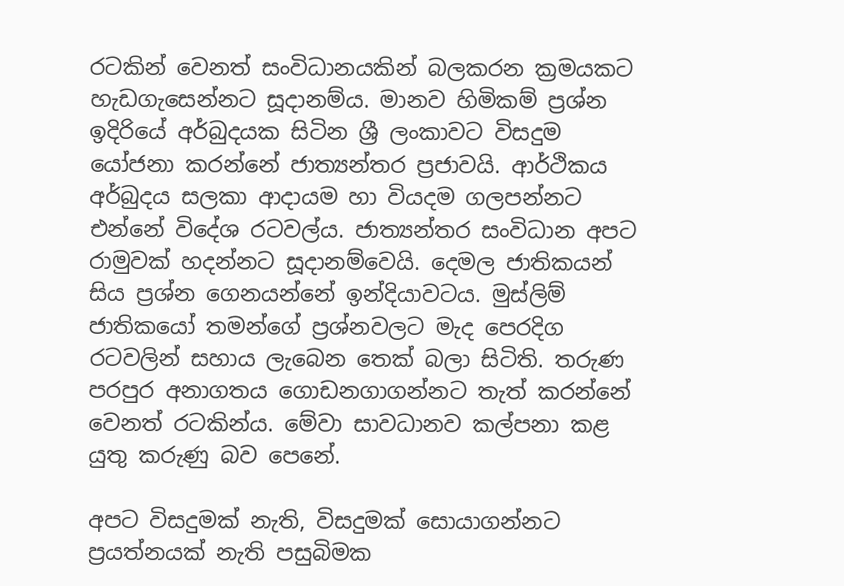රටකින් වෙනත් සංවිධානයකින් බලකරන ක්‍රමයකට හැඩගැසෙන්නට සූදානම්ය. මානව හිමිකම් ප්‍රශ්න ඉදිරියේ අර්බුදයක සිටින ශ්‍රී ලංකාවට විසදුම යෝජනා කරන්නේ ජාත්‍යන්තර ප්‍රජාවයි. ආර්ථිකය අර්බුදය සලකා ආදායම හා වියදම ගලපන්නට එන්නේ විදේශ රටවල්ය. ජාත්‍යන්තර සංවිධාන අපට රාමුවක් හදන්නට සූදානම්වෙයි. දෙමල ජාතිකයන් සිය ප්‍රශ්න ගෙනයන්නේ ඉන්දියාවටය. මුස්ලිම් ජාතිකයෝ තමන්ගේ ප්‍රශ්නවලට මැද පෙරදිග රටවලින් සහාය ලැබෙන තෙක් බලා සිටිති. තරුණ පරපුර අනාගතය ගොඩනගාගන්නට තැත් කරන්නේ වෙනත් රටකින්ය. මේවා සාවධානව කල්පනා කළ යුතු කරුණු බව පෙනේ.

අපට විසදුමක් නැති, විසදුමක් සොයාගන්නට ප්‍රයත්නයක් නැති පසුබිමක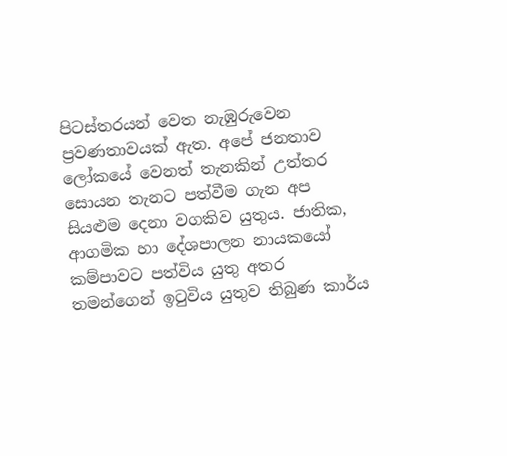පිටස්තරයන් වෙත නැඹුරුවෙන ප්‍රවණතාවයක් ඇත. අපේ ජනතාව ලෝකයේ වෙනත් තැනකින් උත්තර සොයන තැනට පත්වීම ගැන අප සියළුම දෙනා වගකිව යුතුය. ජාතික, ආගමික හා දේශපාලන නායකයෝ කම්පාවට පත්විය යුතු අතර තමන්ගෙන් ඉටුවිය යුතුව තිබුණ කාර්ය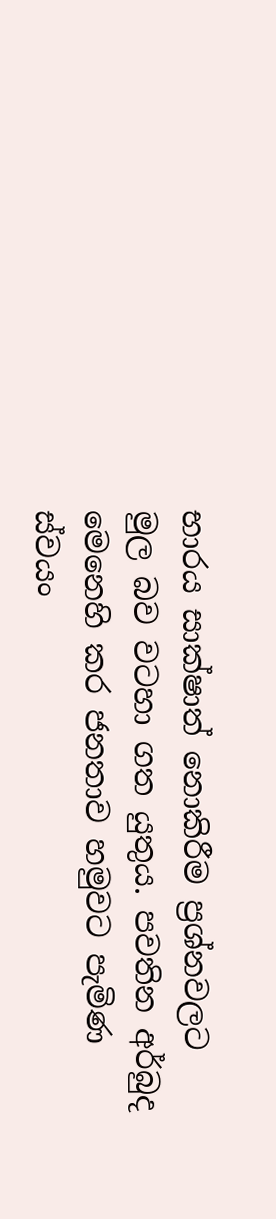භාරය සාක්ෂාත් නොකිරීම ප්‍රශ්නවලට මුල බව වටහා ගත යුතුය. පවතින අර්බුද මෙනෙහි කර ජනතාව හමුවට පැමිණ ස්වයං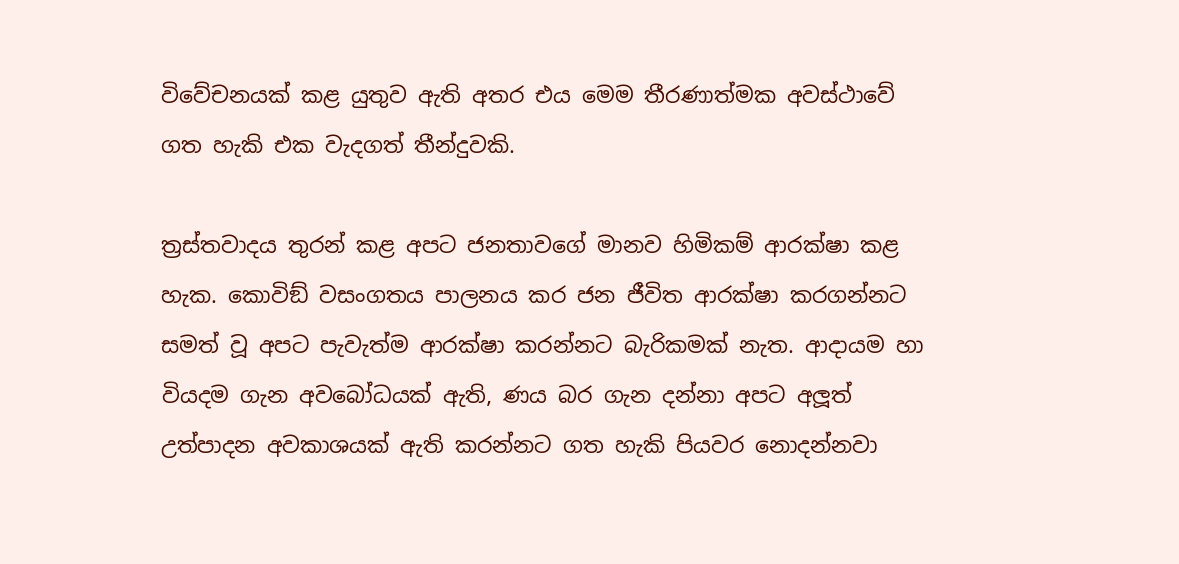විවේචනයක් කළ යුතුව ඇති අතර එය මෙම තීරණාත්මක අවස්ථාවේ ගත හැකි එක වැදගත් තීන්දුවකි.

ත්‍රස්තවාදය තුරන් කළ අපට ජනතාවගේ මානව හිමිකම් ආරක්ෂා කළ හැක. කොවිඞ් වසංගතය පාලනය කර ජන ජීවිත ආරක්ෂා කරගන්නට සමත් වූ අපට පැවැත්ම ආරක්ෂා කරන්නට බැරිකමක් නැත. ආදායම හා වියදම ගැන අවබෝධයක් ඇති, ණය බර ගැන දන්නා අපට අලූත් උත්පාදන අවකාශයක් ඇති කරන්නට ගත හැකි පියවර නොදන්නවා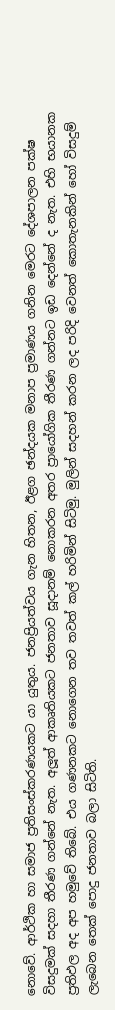නොවේ. ආර්ථික හා සමාජ ප්‍රතිසංස්කරණයකට යා යුතුය. ජනප්‍රියත්වය ගැන හිතන, ඊළග ඡන්දයක මනාප ප්‍රමාණය ගනින මෙරට දේශපාලන පක්ෂ විසදුමක් සදහා තීරණ ගන්නේ නැත. අලූත් ආකෘතියකට ජනතාව සූදානම් නොකරන අතර ප්‍රායෝගික තීරණ ගන්නට ඉඩ දෙන්නේ ද නැත. එහි භයානක ප්‍රතිඵල අද අප හමුවේ තිබේ. එය ගණනකට නොගෙන තව තවත් කල් හරිමින් සිටිමු. මුලින් සදහන් කරන ලද පරිදි වෙනත් කොතැනකින් හෝ විසදුම් ලැබෙන තෙක් පොදු ජනතාව බලා සිටිති.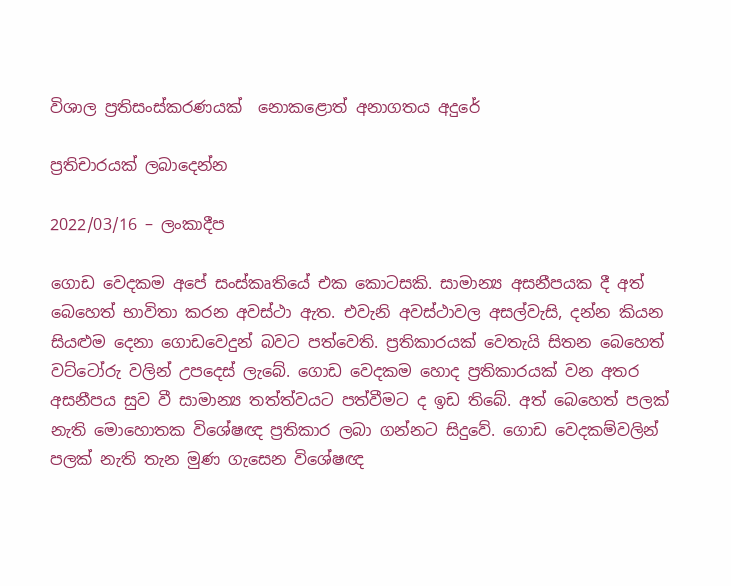විශාල ප්‍රතිසංස්කරණයක්  නොකළොත් අනාගතය අදුරේ

ප්‍රතිචාරයක් ලබාදෙන්න

2022/03/16 – ලංකාදීප

ගොඩ වෙදකම අපේ සංස්කෘතියේ එක කොටසකි. සාමාන්‍ය අසනීපයක දී අත් බෙහෙත් භාවිතා කරන අවස්ථා ඇත. එවැනි අවස්ථාවල අසල්වැසි, දන්න කියන සියළුම දෙනා ගොඩවෙදුන් බවට පත්වෙති. ප්‍රතිකාරයක් වෙතැයි සිතන බෙහෙත් වට්ටෝරු වලින් උපදෙස් ලැබේ. ගොඩ වෙදකම හොද ප්‍රතිකාරයක් වන අතර අසනීපය සුව වී සාමාන්‍ය තත්ත්වයට පත්වීමට ද ඉඩ තිබේ. අත් බෙහෙත් පලක් නැති මොහොතක විශේෂඥ ප්‍රතිකාර ලබා ගන්නට සිදුවේ. ගොඩ වෙදකම්වලින් පලක් නැති තැන මුණ ගැසෙන විශේෂඥ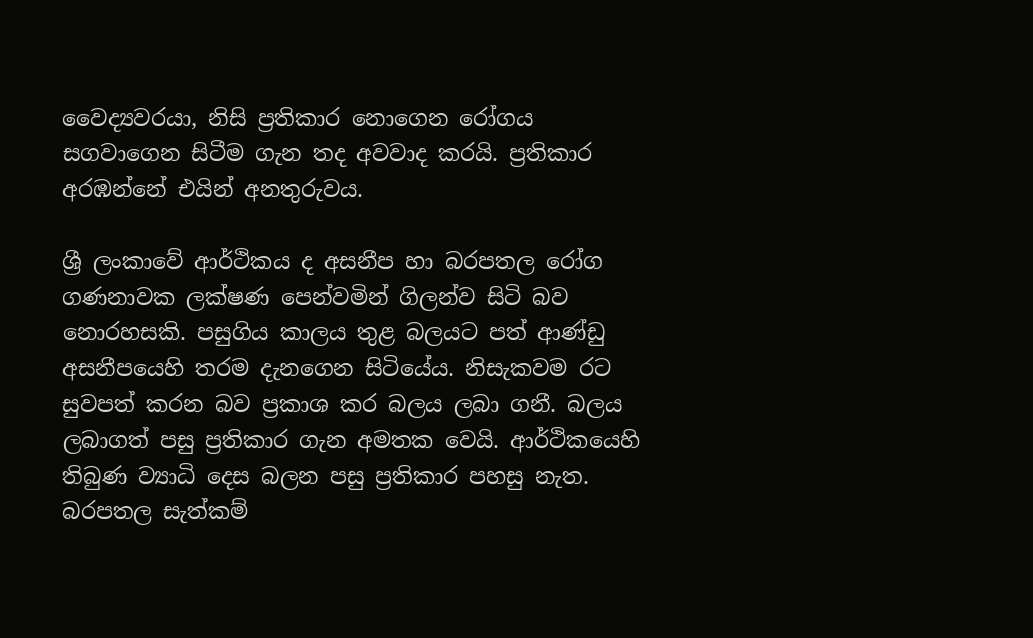වෛද්‍යවරයා, නිසි ප්‍රතිකාර නොගෙන රෝගය සගවාගෙන සිටීම ගැන තද අවවාද කරයි. ප්‍රතිකාර අරඹන්නේ එයින් අනතුරුවය.

ශ්‍රී ලංකාවේ ආර්ථිකය ද අසනීප හා බරපතල රෝග ගණනාවක ලක්ෂණ පෙන්වමින් ගිලන්ව සිටි බව නොරහසකි. පසුගිය කාලය තුළ බලයට පත් ආණ්ඩු අසනීපයෙහි තරම දැනගෙන සිටියේය. නිසැකවම රට සුවපත් කරන බව ප්‍රකාශ කර බලය ලබා ගනී. බලය ලබාගත් පසු ප්‍රතිකාර ගැන අමතක වෙයි. ආර්ථිකයෙහි තිබුණ ව්‍යාධි දෙස බලන පසු ප්‍රතිකාර පහසු නැත. බරපතල සැත්කම්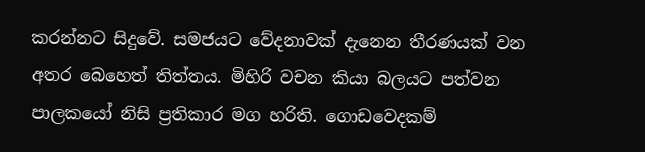කරන්නට සිදුවේ. සමජයට වේදනාවක් දැනෙන තීරණයක් වන අතර බෙහෙත් තිත්තය. මිහිරි වචන කියා බලයට පත්වන පාලකයෝ නිසි ප්‍රතිකාර මග හරිති. ගොඩවෙදකම්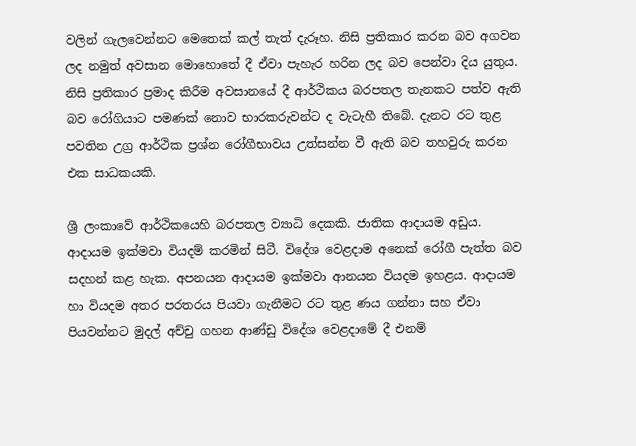වලින් ගැලවෙන්නට මෙතෙක් කල් තැත් දැරූහ. නිසි ප්‍රතිකාර කරන බව අගවන ලද නමුත් අවසාන මොහොතේ දී ඒවා පැහැර හරින ලද බව පෙන්වා දිය යුතුය. නිසි ප්‍රතිකාර ප්‍රමාද කිරීම අවසානයේ දී ආර්ථිකය බරපතල තැනකට පත්ව ඇති බව රෝගියාට පමණක් නොව භාරකරුවන්ට ද වැටැහී තිබේ. දැනට රට තුළ පවතින උග්‍ර ආර්ථික ප්‍රශ්න රෝගීභාවය උත්සන්න වී ඇති බව තහවුරු කරන එක සාධකයකි.

ශ්‍රී ලංකාවේ ආර්ථිකයෙහි බරපතල ව්‍යාධි දෙකකි. ජාතික ආදායම අඩුය. ආදායම ඉක්මවා වියදම් කරමින් සිටී. විදේශ වෙළදාම අනෙක් රෝගී පැත්ත බව සදහන් කළ හැක. අපනයන ආදායම ඉක්මවා ආනයන වියදම ඉහළය. ආදායම හා වියදම අතර පරතරය පියවා ගැනීමට රට තුළ ණය ගන්නා සහ ඒවා පියවන්නට මුදල් අච්චු ගහන ආණ්ඩු විදේශ වෙළදාමේ දී එනම්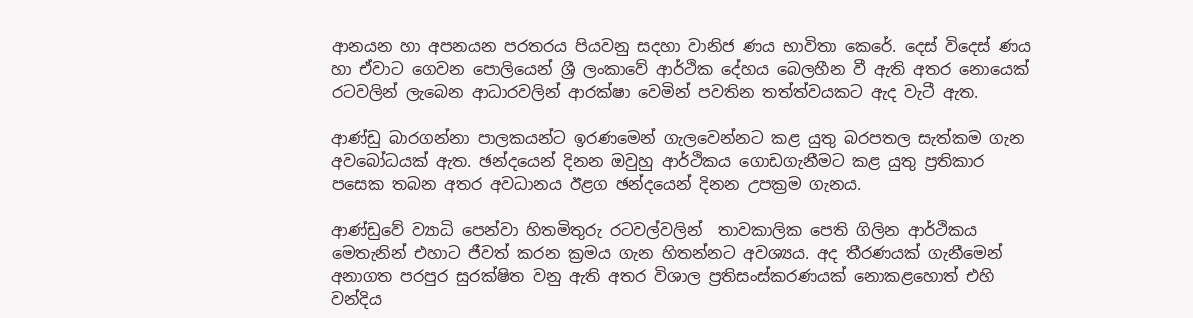ආනයන හා අපනයන පරතරය පියවනු සදහා වානිජ ණය භාවිතා කෙරේ. දෙස් විදෙස් ණය හා ඒවාට ගෙවන පොලියෙන් ශ්‍රී ලංකාවේ ආර්ථික දේහය බෙලහීන වී ඇති අතර නොයෙක් රටවලින් ලැබෙන ආධාරවලින් ආරක්ෂා වෙමින් පවතින තත්ත්වයකට ඇද වැටී ඇත.

ආණ්ඩු බාරගන්නා පාලකයන්ට ඉරණමෙන් ගැලවෙන්නට කළ යුතු බරපතල සැත්කම ගැන අවබෝධයක් ඇත. ඡන්දයෙන් දිනන ඔවුහු ආර්ථිකය ගොඩගැනීමට කළ යුතු ප්‍රතිකාර පසෙක තබන අතර අවධානය ඊළග ඡන්දයෙන් දිනන උපක්‍රම ගැනය.

ආණ්ඩුවේ ව්‍යාධි පෙන්වා හිතමිතුරු රටවල්වලින්  තාවකාලික පෙති ගිලින ආර්ථිකය මෙතැනින් එහාට ජීවත් කරන ක්‍රමය ගැන හිතන්නට අවශ්‍යය. අද තීරණයක් ගැනීමෙන් අනාගත පරපුර සුරක්ෂිත වනු ඇති අතර විශාල ප්‍රතිසංස්කරණයක් නොකළහොත් එහි වන්දිය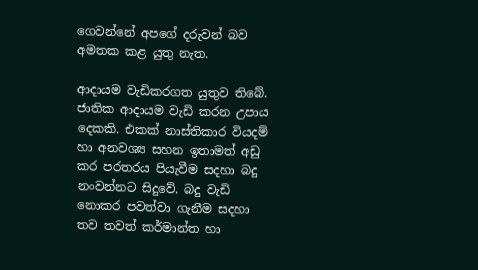ගෙවන්නේ අපගේ දරුවන් බව අමතක කළ යුතු නැත.

ආදායම වැඩිකරගත යුතුව තිබේ. ජාතික ආදායම වැඩි කරන උපාය දෙකකි. එකක් නාස්තිකාර වියදම් හා අනවශ්‍ය සහන ඉතාමත් අඩු කර පරතරය පියැවීම සදහා බදු නංවන්නට සිදුවේ. බදු වැඩි නොකර පවත්වා ගැනීම සදහා තව තවත් කර්මාන්ත හා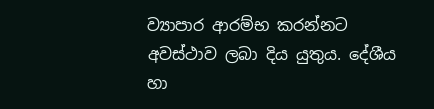ව්‍යාපාර ආරම්භ කරන්නට අවස්ථාව ලබා දිය යුතුය. දේශීය හා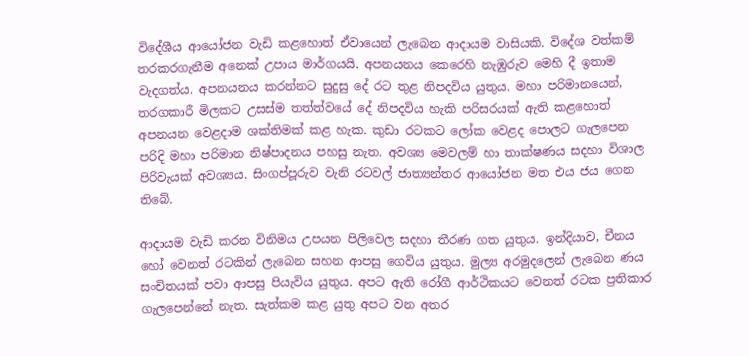විදේශීය ආයෝජන වැඩි කළහොත් ඒවායෙන් ලැබෙන ආදායම වාසියකි. විදේශ වත්කම් තරකරගැනීම අනෙක් උපාය මාර්ගයයි. අපනයනය කෙරෙහි නැඹුරුව මෙහි දී ඉතාම වැදගත්ය. අපනයනය කරන්නට සුදුසු දේ රට තුළ නිපදවිය යුතුය. මහා පරිමානයෙන්, තරගකාරී මිලකට උසස්ම තත්ත්වයේ දේ නිපදවිය හැකි පරිසරයක් ඇති කළහොත් අපනයන වෙළදාම ශක්තිමක් කළ හැක. කුඩා රටකට ලෝක වෙළද පොලට ගැලපෙන පරිදි මහා පරිමාන නිෂ්පාදනය පහසු නැත. අවශ්‍ය මෙවලම් හා තාක්ෂණය සදහා විශාල පිරිවැයක් අවශ්‍යය. සිංගප්පූරුව වැනි රටවල් ජාත්‍යන්තර ආයෝජන මත එය ජය ගෙන තිබේ.

ආදායම වැඩි කරන විනිමය උපයන පිලිවෙල සදහා තීරණ ගත යුතුය. ඉන්දියාව, චීනය හෝ වෙනත් රටකින් ලැබෙන සහන ආපසු ගෙවිය යුතුය. මුල්‍ය අරමුදලෙන් ලැබෙන ණය සංචිතයක් පවා ආපසු පියැවිය යුතුය. අපට ඇති රෝගී ආර්ථිකයට වෙනත් රටක ප්‍රතිකාර ගැලපෙන්නේ නැත. සැත්කම කළ යුතු අපට වන අතර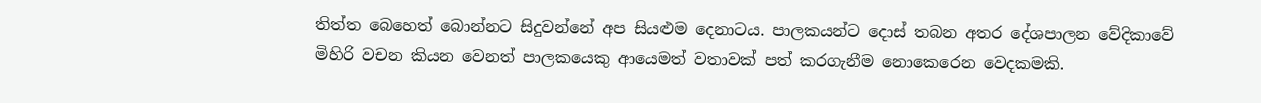තිත්ත බෙහෙත් බොන්නට සිදුවන්නේ අප සියළුම දෙනාටය. පාලකයන්ට දොස් තබන අතර දේශපාලන වේදිකාවේ මිහිරි වචන කියන වෙනත් පාලකයෙකු ආයෙමත් වතාවක් පත් කරගැනීම නොකෙරෙන වෙදකමකි.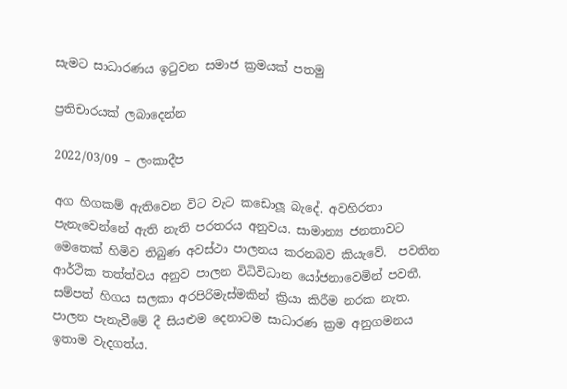සැමට සාධාරණය ඉටුවන සමාජ ක්‍රමයක් පතමු

ප්‍රතිචාරයක් ලබාදෙන්න

2022/03/09 – ලංකාදීප

අග හිගකම් ඇතිවෙන විට වැට කඩොලූ බැදේ. අවහිරතා පැනැවෙන්නේ ඇති නැති පරතරය අනුවය. සාමාන්‍ය ජනතාවට මෙතෙක් හිමිව තිබුණ අවස්ථා පාලනය කරනබව කියැවේ.  පවතින ආර්ථික තත්ත්වය අනුව පාලන විධිවිධාන යෝජනාවෙමින් පවතී. සම්පත් හිගය සලකා අරපිරිමැස්මකින් ක්‍රියා කිරීම නරක නැත. පාලන පැනැවීමේ දී සියළුම දෙනාටම සාධාරණ ක්‍රම අනුගමනය ඉතාම වැදගත්ය.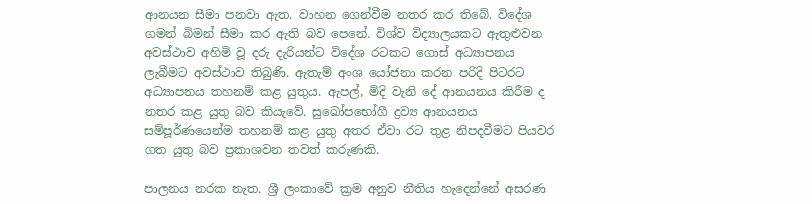ආනයන සීමා පනවා ඇත. වාහන ගෙන්වීම නතර කර තිබේ. විදේශ ගමන් බිමන් සීමා කර ඇති බව පෙනේ. විශ්ව විද්‍යාලයකට ඇතුළුවන අවස්ථාව අහිමි වූ දරු දැරියන්ට විදේශ රටකට ගොස් අධ්‍යාපනය ලැබීමට අවස්ථාව තිබුණි. ඇතැම් අංශ යෝජනා කරන පරිදි පිටරට අධ්‍යාපනය තහනම් කළ යුතුය. ඇපල්, මිදි වැනි දේ ආනයනය කිරීම ද නතර කළ යුතු බව කියැවේ. සුඛෝපභෝගී ද්‍රව්‍ය ආනයනය සම්පූර්ණයෙන්ම තහනම් කළ යුතු අතර ඒවා රට තුළ නිපදවීමට පියවර ගත යුතු බව ප්‍රකාශවන තවත් කරුණකි.

පාලනය නරක නැත. ශ්‍රී ලංකාවේ ක්‍රම අනුව නීතිය හැදෙන්නේ අසරණ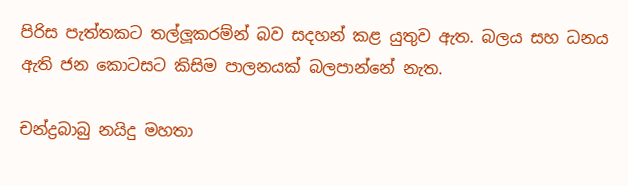පිරිස පැත්තකට තල්ලූකරම්න් බව සදහන් කළ යුතුව ඇත. බලය සහ ධනය ඇති ජන කොටසට කිසිම පාලනයක් බලපාන්නේ නැත.

චන්ද්‍රබාබු නයිදු මහතා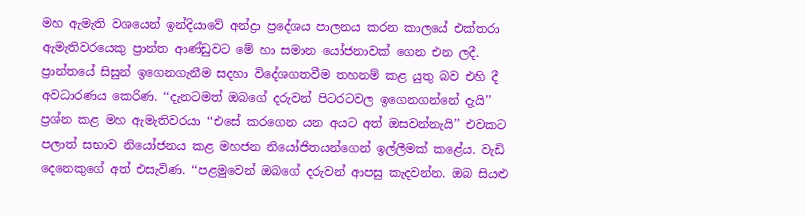මහ ඇමැති වශයෙන් ඉන්දියාවේ අන්ද්‍රා ප්‍රදේශය පාලනය කරන කාලයේ එක්තරා ඇමැතිවරයෙකු ප්‍රාන්ත ආණ්ඩුවට මේ හා සමාන යෝජනාවක් ගෙන එන ලදී. ප්‍රාන්තයේ සිසුන් ඉගෙනගැනීම සදහා විදේශගතවීම තහනම් කළ යුතු බව එහි දී අවධාරණය කෙරිණ. ‘‘දැනටමත් ඔබගේ දරුවන් පිටරටවල ඉගෙනගන්නේ දැයි’’ ප්‍රශ්න කළ මහ ඇමැතිවරයා ‘‘එසේ කරගෙන යන අයට අත් ඔසවන්නැයි’’ එවකට පලාත් සභාව නියෝජනය කළ මහජන නියෝජිතයන්ගෙන් ඉල්ලීමක් කළේය. වැඩි දෙනෙකුගේ අත් එසැවිණ. ‘‘පළමුවෙන් ඔබගේ දරුවන් ආපසු කැදවන්න. ඔබ සියළු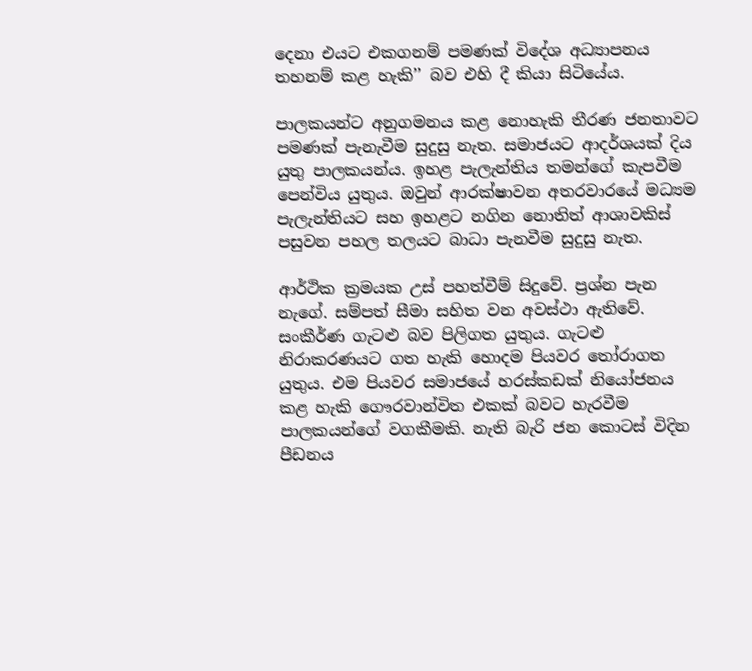දෙනා එයට එකගනම් පමණක් විදේශ අධ්‍යාපනය තහනම් කළ හැකි’’ බව එහි දී කියා සිටියේය.

පාලකයන්ට අනුගමනය කළ නොහැකි තීරණ ජනතාවට පමණක් පැනැවීම සුදුසු නැත. සමාජයට ආදර්ශයක් දිය යුතු පාලකයන්ය. ඉහළ පැලැන්තිය තමන්ගේ කැපවීම පෙන්විය යුතුය. ඔවුන් ආරක්ෂාවන අතරවාරයේ මධ්‍යම පැලැන්තියට සහ ඉහළට නගින නොතිත් ආශාවකිස් පසුවන පහල තලයට බාධා පැනවීම සුදුසු නැත.

ආර්ථික ක්‍රමයක උස් පහත්වීම් සිදුවේ. ප්‍රශ්න පැන නැගේ. සම්පත් සීමා සහිත වන අවස්ථා ඇතිවේ. සංකීර්ණ ගැටළු බව පිලිගත යුතුය. ගැටළු නිරාකරණයට ගත හැකි හොදම පියවර තෝරාගත යුතුය. එම පියවර සමාජයේ හරස්කඩක් නියෝජනය කළ හැකි ගෞරවාන්විත එකක් බවට හැරවීම පාලකයන්ගේ වගකීමකි. නැති බැරි ජන කොටස් විදින පීඩනය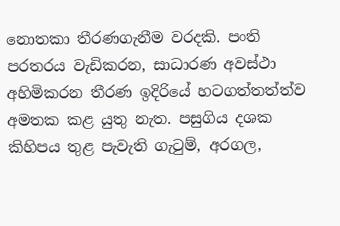නොතකා තීරණගැනීම වරදකි. පංති පරතරය වැඩිකරන, සාධාරණ අවස්ථා අහිමිකරන තීරණ ඉදිරියේ හටගත්තත්ත්ව අමතක කළ යුතු නැත. පසුගිය දශක කිහිපය තුළ පැවැති ගැටුම්, අරගල,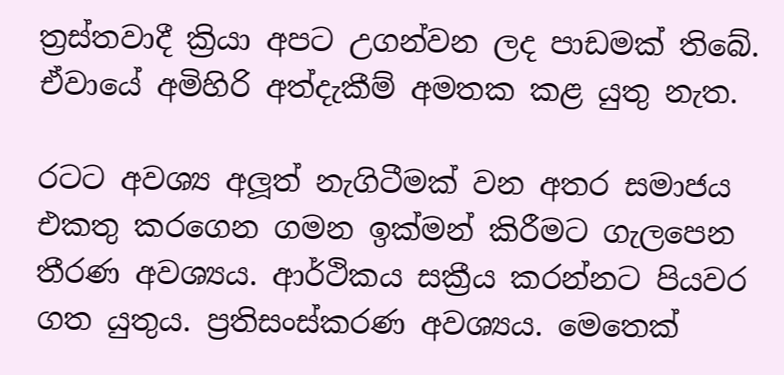ත්‍රස්තවාදී ක්‍රියා අපට උගන්වන ලද පාඩමක් තිබේ. ඒවායේ අමිහිරි අත්දැකීම් අමතක කළ යුතු නැත.

රටට අවශ්‍ය අලූත් නැගිටීමක් වන අතර සමාජය එකතු කරගෙන ගමන ඉක්මන් කිරීමට ගැලපෙන තීරණ අවශ්‍යය. ආර්ථිකය සක්‍රීය කරන්නට පියවර ගත යුතුය. ප්‍රතිසංස්කරණ අවශ්‍යය. මෙතෙක්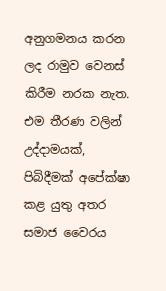අනුගමනය කරන ලද රාමුව වෙනස් කිරීම නරක නැත. එම තීරණ වලින් උද්දාමයක්, පිබිදීමක් අපේක්ෂා කළ යුතු අතර සමාජ වෛරය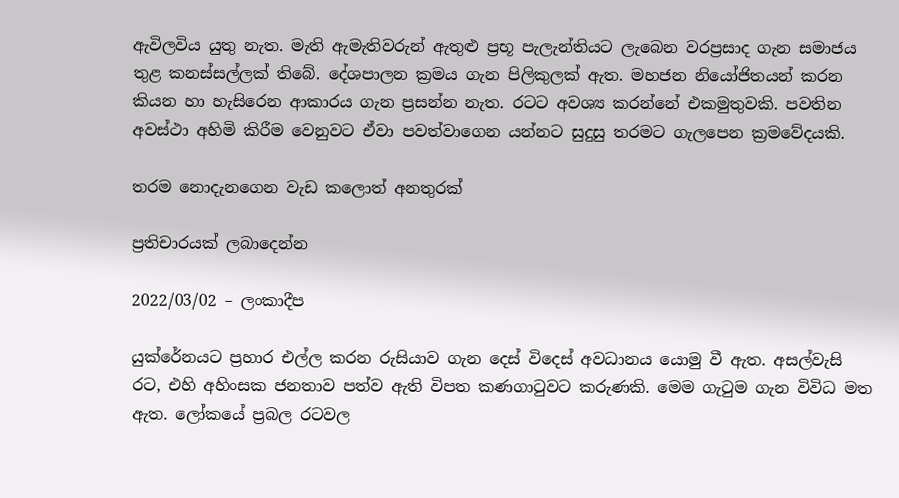ඇවිලවිය යුතු නැත. මැති ඇමැතිවරුන් ඇතුළු ප්‍රභූ පැලැන්තියට ලැබෙන වරප්‍රසාද ගැන සමාජය තුළ කනස්සල්ලක් තිබේ. දේශපාලන ක්‍රමය ගැන පිලිකුලක් ඇත. මහජන නියෝජිතයන් කරන කියන හා හැසිරෙන ආකාරය ගැන ප්‍රසන්න නැත. රටට අවශ්‍ය කරන්නේ එකමුතුවකි. පවතින අවස්ථා අහිමි කිරීම වෙනුවට ඒවා පවත්වාගෙන යන්නට සුදුසු තරමට ගැලපෙන ක්‍රමවේදයකි.

තරම නොදැනගෙන වැඩ කලොත් අනතුරක්

ප්‍රතිචාරයක් ලබාදෙන්න

2022/03/02 – ලංකාදීප

යුක්රේනයට ප්‍රහාර එල්ල කරන රුසියාව ගැන දෙස් විදෙස් අවධානය යොමු වී ඇත. අසල්වැසි රට, එහි අහිංසක ජනතාව පත්ව ඇති විපත කණගාටුවට කරුණකි. මෙම ගැටුම ගැන විවිධ මත ඇත. ලෝකයේ ප්‍රබල රටවල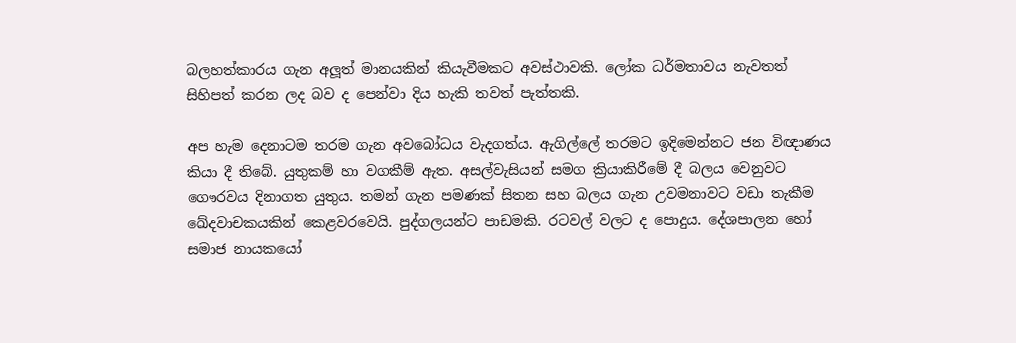බලහත්කාරය ගැන අලූත් මානයකින් කියැවීමකට අවස්ථාවකි. ලෝක ධර්මතාවය නැවතත් සිහිපත් කරන ලද බව ද පෙන්වා දිය හැකි තවත් පැත්තකි.

අප හැම දෙනාටම තරම ගැන අවබෝධය වැදගත්ය. ඇගිල්ලේ තරමට ඉදිමෙන්නට ජන විඥාණය කියා දී තිබේ. යුතුකම් හා වගකීම් ඇත. අසල්වැසියන් සමග ක්‍රියාකිරීමේ දී බලය වෙනුවට ගෞරවය දිනාගත යුතුය. තමන් ගැන පමණක් සිතන සහ බලය ගැන උවමනාවට වඩා තැකීම ඛේදවාචකයකින් කෙළවරවෙයි. පුද්ගලයන්ට පාඩමකි. රටවල් වලට ද පොදුය. දේශපාලන හෝ සමාජ නායකයෝ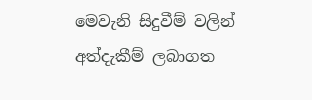මෙවැනි සිදුවීම් වලින් අත්දැකීම් ලබාගත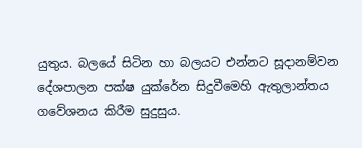යුතුය. බලයේ සිටින හා බලයට එන්නට සූදානම්වන දේශපාලන පක්ෂ යුක්රේන සිදුවීමෙහි ඇතුලාන්තය ගවේශනය කිරීම සුදුසුය.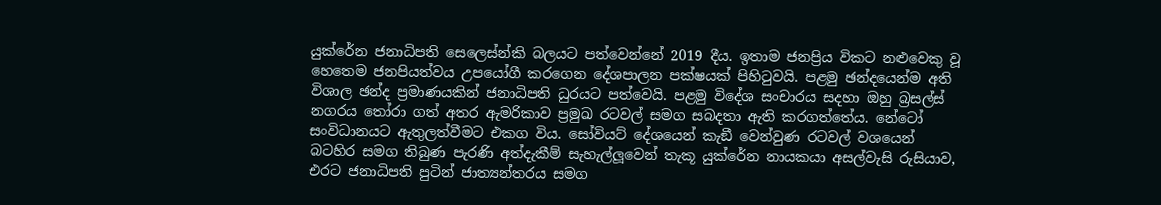යුක්රේන ජනාධිපති සෙලෙස්න්කි බලයට පත්වෙන්නේ 2019 දීය. ඉතාම ජනප්‍රිය විකට නළුවෙකු වූ හෙතෙම ජනපියත්වය උපයෝගී කරගෙන දේශපාලන පක්ෂයක් පිහිටුවයි. පළමු ඡන්දයෙන්ම අති විශාල ඡන්ද ප්‍රමාණයකින් ජනාධිපති ධුරයට පත්වෙයි. පළමු විදේශ සංචාරය සදහා ඔහු බ්‍රසල්ස් නගරය තෝරා ගත් අතර ඇමරිකාව ප්‍රමුඛ රටවල් සමග සබදතා ඇති කරගත්තේය. නේටෝ සංවිධානයට ඇතුලත්වීමට එකග විය. සෝවියට් දේශයෙන් කැඞී වෙන්වුණ රටවල් වශයෙන් බටහිර සමග තිබුණ පැරණි අත්දැකීම් සැහැල්ලූවෙන් තැකූ යුක්රේන නායකයා අසල්වැසි රුසියාව, එරට ජනාධිපති පුටින් ජාත්‍යන්තරය සමග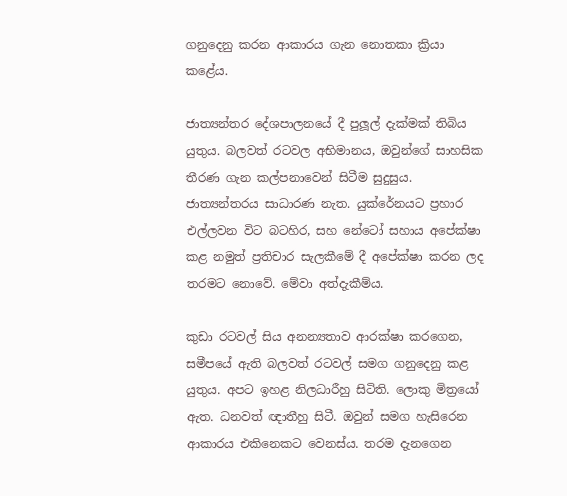ගනුදෙනු කරන ආකාරය ගැන නොතකා ක්‍රියා කළේය.

ජාත්‍යන්තර දේශපාලනයේ දී පුලූල් දැක්මක් තිබිය යුතුය. බලවත් රටවල අභිමානය, ඔවුන්ගේ සාහසික තීරණ ගැන කල්පනාවෙන් සිටීම සුදුසුය. ජාත්‍යන්තරය සාධාරණ නැත. යුක්රේනයට ප්‍රහාර එල්ලවන විට බටහිර, සහ නේටෝ සහාය අපේක්ෂා කළ නමුත් ප්‍රතිචාර සැලකීමේ දී අපේක්ෂා කරන ලද තරමට නොවේ. මේවා අත්දැකීම්ය.

කුඩා රටවල් සිය අනන්‍යතාව ආරක්ෂා කරගෙන, සමීපයේ ඇති බලවත් රටවල් සමග ගනුදෙනු කළ යුතුය. අපට ඉහළ නිලධාරීහු සිටිති. ලොකු මිත්‍රයෝ ඇත. ධනවත් ඥාතීහු සිටී. ඔවුන් සමග හැසිරෙන ආකාරය එකිනෙකට වෙනස්ය. තරම දැනගෙන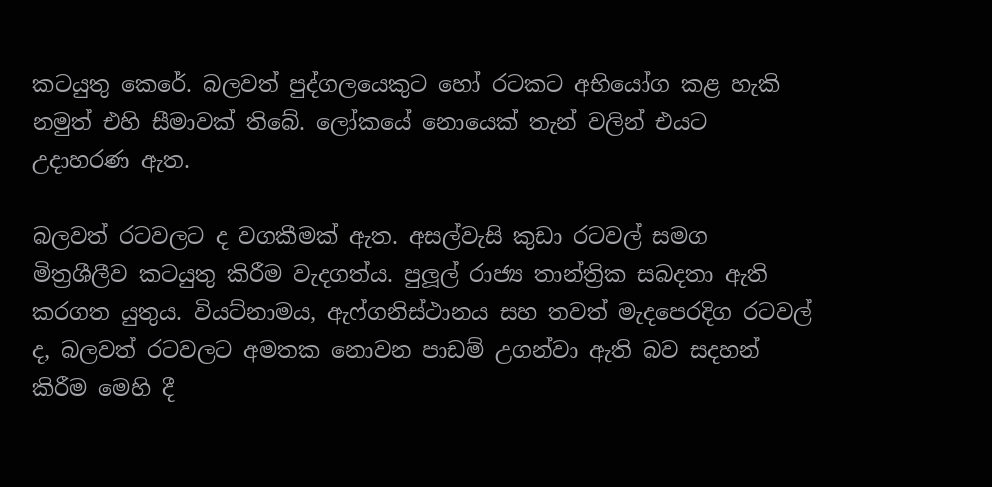කටයුතු කෙරේ. බලවත් පුද්ගලයෙකුට හෝ රටකට අභියෝග කළ හැකි නමුත් එහි සීමාවක් තිබේ. ලෝකයේ නොයෙක් තැන් වලින් එයට උදාහරණ ඇත.

බලවත් රටවලට ද වගකීමක් ඇත. අසල්වැසි කුඩා රටවල් සමග මිත්‍රශීලීව කටයුතු කිරීම වැදගත්ය. පුලූල් රාජ්‍ය තාන්ත්‍රික සබදතා ඇති කරගත යුතුය. වියට්නාමය, ඇෆ්ගනිස්ථානය සහ තවත් මැදපෙරදිග රටවල් ද, බලවත් රටවලට අමතක නොවන පාඩම් උගන්වා ඇති බව සදහන් කිරීම මෙහි දී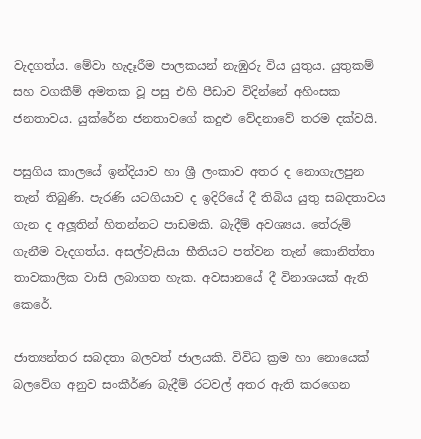වැදගත්ය. මේවා හැදෑරීම පාලකයන් නැඹුරු විය යුතුය. යුතුකම් සහ වගකීම් අමතක වූ පසු එහි පීඩාව විදින්නේ අහිංසක ජනතාවය. යුක්රේන ජනතාවගේ කදුළු වේදනාවේ තරම දක්වයි.

පසුගිය කාලයේ ඉන්දියාව හා ශ්‍රී ලංකාව අතර ද නොගැලපුන තැන් තිබුණි. පැරණි යටගියාව ද ඉදිරියේ දී තිබිය යුතු සබදතාවය ගැන ද අලූතින් හිතන්නට පාඩමකි. බැදීම් අවශ්‍යය. තේරුම් ගැනීම වැදගත්ය. අසල්වැසියා භීතියට පත්වන තැන් කොනිත්තා තාවකාලික වාසි ලබාගත හැක. අවසානයේ දී විනාශයක් ඇති කෙරේ.

ජාත්‍යන්තර සබදතා බලවත් ජාලයකි. විවිධ ක්‍රම හා නොයෙක් බලවේග අනුව සංකීර්ණ බැදීම් රටවල් අතර ඇති කරගෙන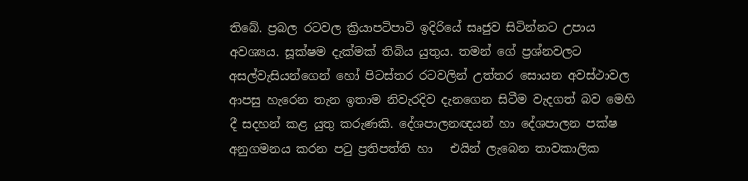තිබේ. ප්‍රබල රටවල ක්‍රියාපටිපාටි ඉදිරියේ සෘජුව සිටින්නට උපාය අවශ්‍යය. සූක්ෂම දැක්මක් තිබිය යුතුය. තමන් ගේ ප්‍රශ්නවලට අසල්වැසියන්ගෙන් හෝ පිටස්තර රටවලින් උත්තර සොයන අවස්ථාවල ආපසු හැරෙන තැන ඉතාම නිවැරදිව දැනගෙන සිටීම වැදගත් බව මෙහි දී සදහන් කළ යුතු කරුණකි. දේශපාලනඥයන් හා දේශපාලන පක්ෂ අනුගමනය කරන පටු ප්‍රතිපත්ති හා   එයින් ලැබෙන තාවකාලික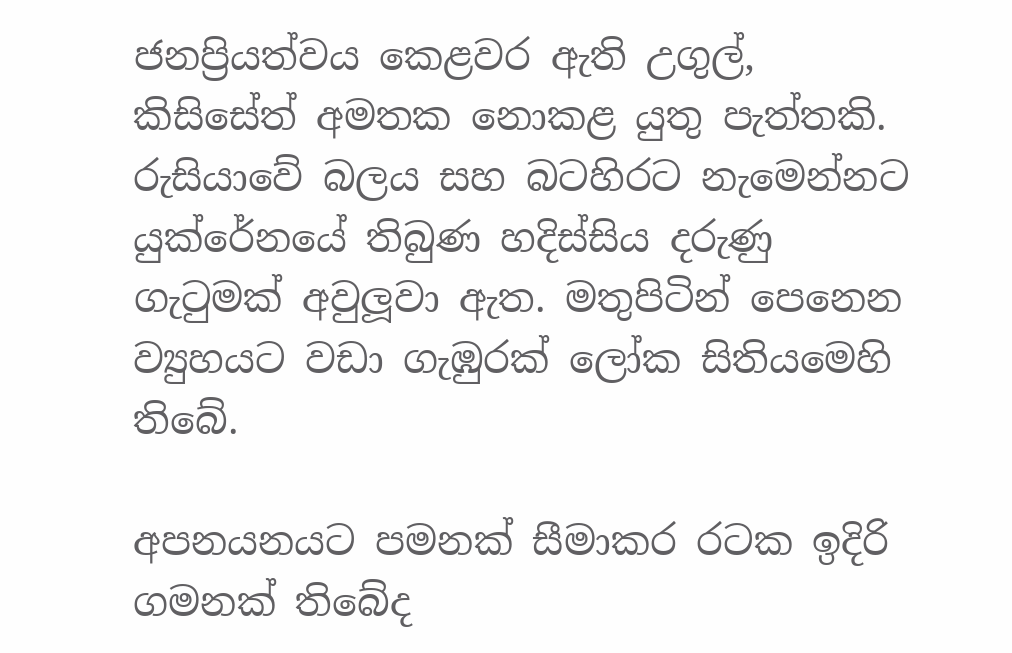ජනප්‍රියත්වය කෙළවර ඇති උගුල්, කිසිසේත් අමතක නොකළ යුතු පැත්තකි. රුසියාවේ බලය සහ බටහිරට නැමෙන්නට යුක්රේනයේ තිබුණ හදිස්සිය දරුණු ගැටුමක් අවුලූවා ඇත. මතුපිටින් පෙනෙන ව්‍යුහයට වඩා ගැඹුරක් ලෝක සිතියමෙහි තිබේ.

අපනයනයට පමනක් සීමාකර රටක ඉදිරි ගමනක් තිබේද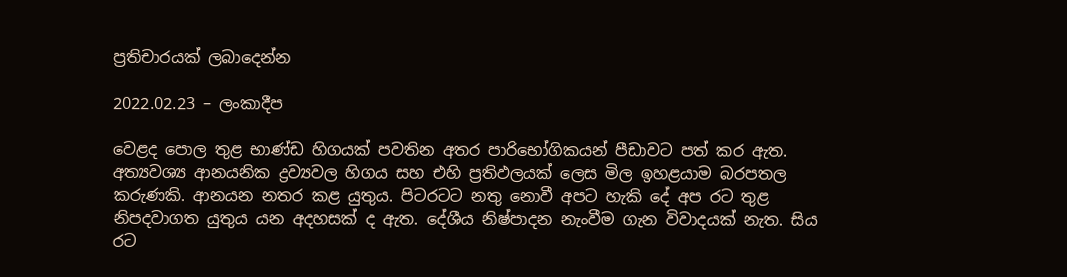ප්‍රතිචාරයක් ලබාදෙන්න

2022.02.23 – ලංකාදීප

වෙළද පොල තුළ භාණ්ඩ හිගයක් පවතින අතර පාරිභෝගිකයන් පීඩාවට පත් කර ඇත. අත්‍යවශ්‍ය ආනයනික ද්‍රව්‍යවල හිගය සහ එහි ප්‍රතිඵලයක් ලෙස මිල ඉහළයාම බරපතල කරුණකි. ආනයන නතර කළ යුතුය. පිටරටට නතු නොවී අපට හැකි දේ අප රට තුළ නිපදවාගත යුතුය යන අදහසක් ද ඇත. දේශීය නිෂ්පාදන නැංවීම ගැන විවාදයක් නැත. සිය රට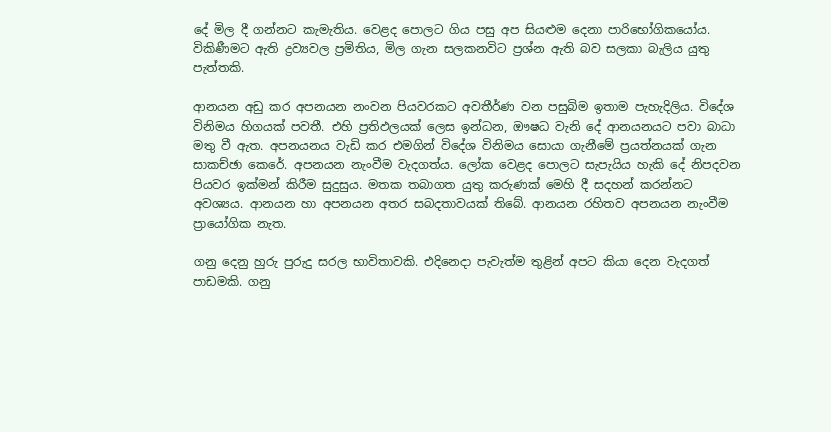දේ මිල දී ගන්නට කැමැතිය. වෙළද පොලට ගිය පසු අප සියළුම දෙනා පාරිභෝගිකයෝය. විකිණීමට ඇති ද්‍රව්‍යවල ප්‍රමිතිය, මිල ගැන සලකනවිට ප්‍රශ්න ඇති බව සලකා බැලිය යුතු පැත්තකි.

ආනයන අඩු කර අපනයන නංවන පියවරකට අවතීර්ණ වන පසුබිම ඉතාම පැහැදිලිය. විදේශ විනිමය හිගයක් පවතී. එහි ප්‍රතිඵලයක් ලෙස ඉන්ධන, ඖෂධ වැනි දේ ආනයනයට පවා බාධා මතු වී ඇත. අපනයනය වැඩි කර එමගින් විදේශ විනිමය සොයා ගැනීමේ ප්‍රයත්නයක් ගැන සාකච්ඡා කෙරේ. අපනයන නැංවීම වැදගත්ය. ලෝක වෙළද පොලට සැපැයිය හැකි දේ නිපදවන පියවර ඉක්මන් කිරීම සුදුසුය. මතක තබාගත යුතු කරුණක් මෙහි දී සදහන් කරන්නට අවශ්‍යය. ආනයන හා අපනයන අතර සබදතාවයක් තිබේ. ආනයන රහිතව අපනයන නැංවීම ප්‍රායෝගික නැත.

ගනු දෙනු හුරු පුරුදු සරල භාවිතාවකි. එදිනෙදා පැවැත්ම තුළින් අපට කියා දෙන වැදගත් පාඩමකි. ගනු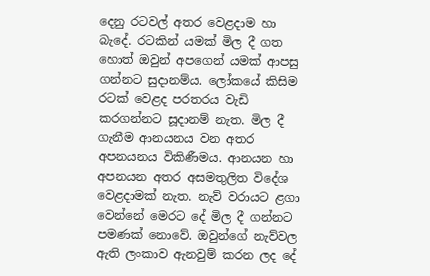දෙනු රටවල් අතර වෙළදාම හා බැදේ. රටකින් යමක් මිල දී ගත හොත් ඔවුන් අපගෙන් යමක් ආපසු ගන්නට සුදානම්ය. ලෝකයේ කිසිම රටක් වෙළද පරතරය වැඩි කරගන්නට සූදානම් නැත. මිල දී ගැනීම ආනයනය වන අතර අපනයනය විකිණීමය. ආනයන හා අපනයන අතර අසමතුලිත විදේශ වෙළදාමක් නැත. නැව් වරායට ළගා වෙන්නේ මෙරට දේ මිල දී ගන්නට පමණක් නොවේ. ඔවුන්ගේ නැව්වල ඇති ලංකාව ඇනවුම් කරන ලද දේ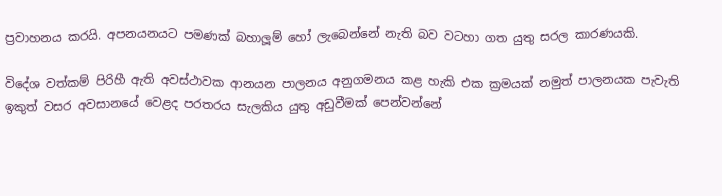ප්‍රවාහනය කරයි. අපනයනයට පමණක් බහාලූම් හෝ ලැබෙන්නේ නැති බව වටහා ගත යුතු සරල කාරණයකි.

විදේශ වත්කම් පිරිහී ඇති අවස්ථාවක ආනයන පාලනය අනුගමනය කළ හැකි එක ක්‍රමයක් නමුත් පාලනයක පැවැති  ඉකුත් වසර අවසානයේ වෙළද පරතරය සැලකිය යුතු අඩුවීමක් පෙන්වන්නේ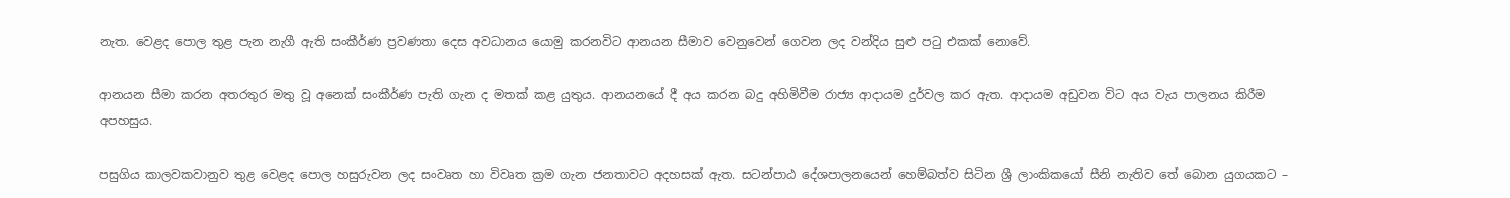නැත. වෙළද පොල තුළ පැන නැගී ඇති සංකීර්ණ ප්‍රවණතා දෙස අවධානය යොමු කරනවිට ආනයන සීමාව වෙනුවෙන් ගෙවන ලද වන්දිය සුළු පටු එකක් නොවේ.

ආනයන සීමා කරන අතරතුර මතු වූ අනෙක් සංකීර්ණ පැති ගැන ද මතක් කළ යුතුය. ආනයනයේ දී අය කරන බදු අහිමිවීම රාජ්‍ය ආදායම දුර්වල කර ඇත. ආදායම අඩුවන විට අය වැය පාලනය කිරීම අපහසුය.

පසුගිය කාලවකවානුව තුළ වෙළද පොල හසුරුවන ලද සංවෘත හා විවෘත ක්‍රම ගැන ජනතාවට අදහසක් ඇත. සටන්පාඨ දේශපාලනයෙන් හෙම්බත්ව සිටින ශ්‍රී ලාංකිකයෝ සීනි නැතිව තේ බොන යුගයකට –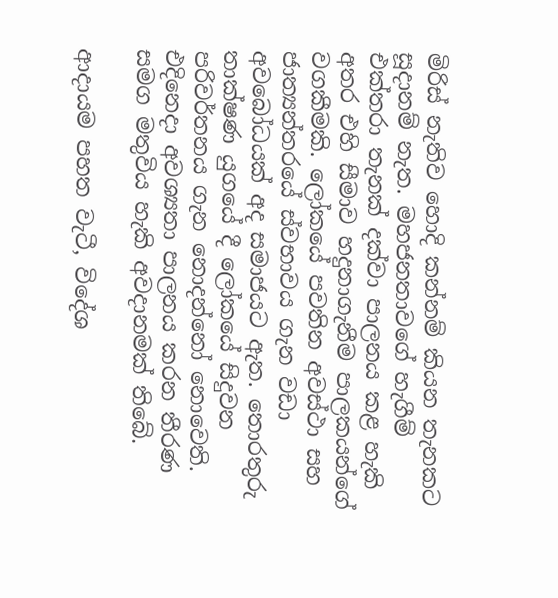මිරිස් නැතිව හොදි කන්නම් කියන තැනකට සූදානම් නැත. මහජනතාවගේ හැගීම් එක්තරා තැනක් දක්වා පාලනය කළ හැකි අතර එහි සීමාව හදුනාගැනීම පාලකයන්ගේ වගකීමකි. ලෝකයේ පවතින අවස්ථා සහ ජාත්‍යන්තරයේ ස්වභාවය ගැන වඩා අවබෝධයක් අද සමාජයට ඇත. තොරතුරු තාක්ෂණ යුගයේ දී ලෝකයේ සිදුවන පරිවර්තනය ගැන නොදන්නෝ නොවෙති. එදිනෙදා අවශ්‍යතා පාලනය කරන තීරණ සමග මතුවිය හැකි අවදානමක් තිබේ.

ආදායම පහත වැටී, විදේශ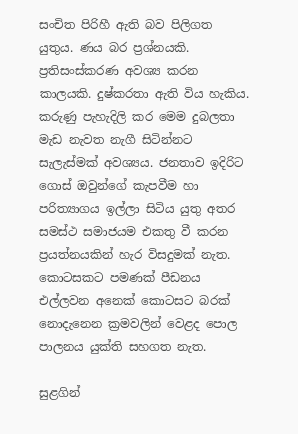සංචිත පිරිහී ඇති බව පිලිගත යුතුය. ණය බර ප්‍රශ්නයකි. ප්‍රතිසංස්කරණ අවශ්‍ය කරන කාලයකි. දුෂ්කරතා ඇති විය හැකිය. කරුණු පැහැදිලි කර මෙම දුබලතා මැඩ නැවත නැගී සිටින්නට සැලැස්මක් අවශ්‍යය. ජනතාව ඉදිරිට ගොස් ඔවුන්ගේ කැපවීම හා පරිත්‍යාගය ඉල්ලා සිටිය යුතු අතර සමස්ථ සමාජයම එකතු වී කරන ප්‍රයත්නයකින් හැර විසදුමක් නැත. කොටසකට පමණක් පීඩනය එල්ලවන අනෙක් කොටසට බරක් නොදැනෙන ක්‍රමවලින් වෙළද පොල පාලනය යුක්ති සහගත නැත.

සුළගින්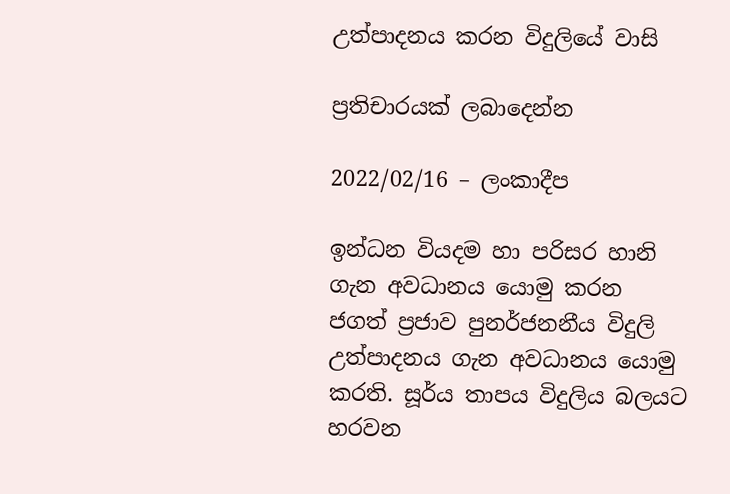උත්පාදනය කරන විදුලියේ වාසි

ප්‍රතිචාරයක් ලබාදෙන්න

2022/02/16 – ලංකාදීප

ඉන්ධන වියදම හා පරිසර හානි ගැන අවධානය යොමු කරන ජගත් ප්‍රජාව පුනර්ජනනීය විදුලි උත්පාදනය ගැන අවධානය යොමු කරති. සූර්ය තාපය විදුලිය බලයට හරවන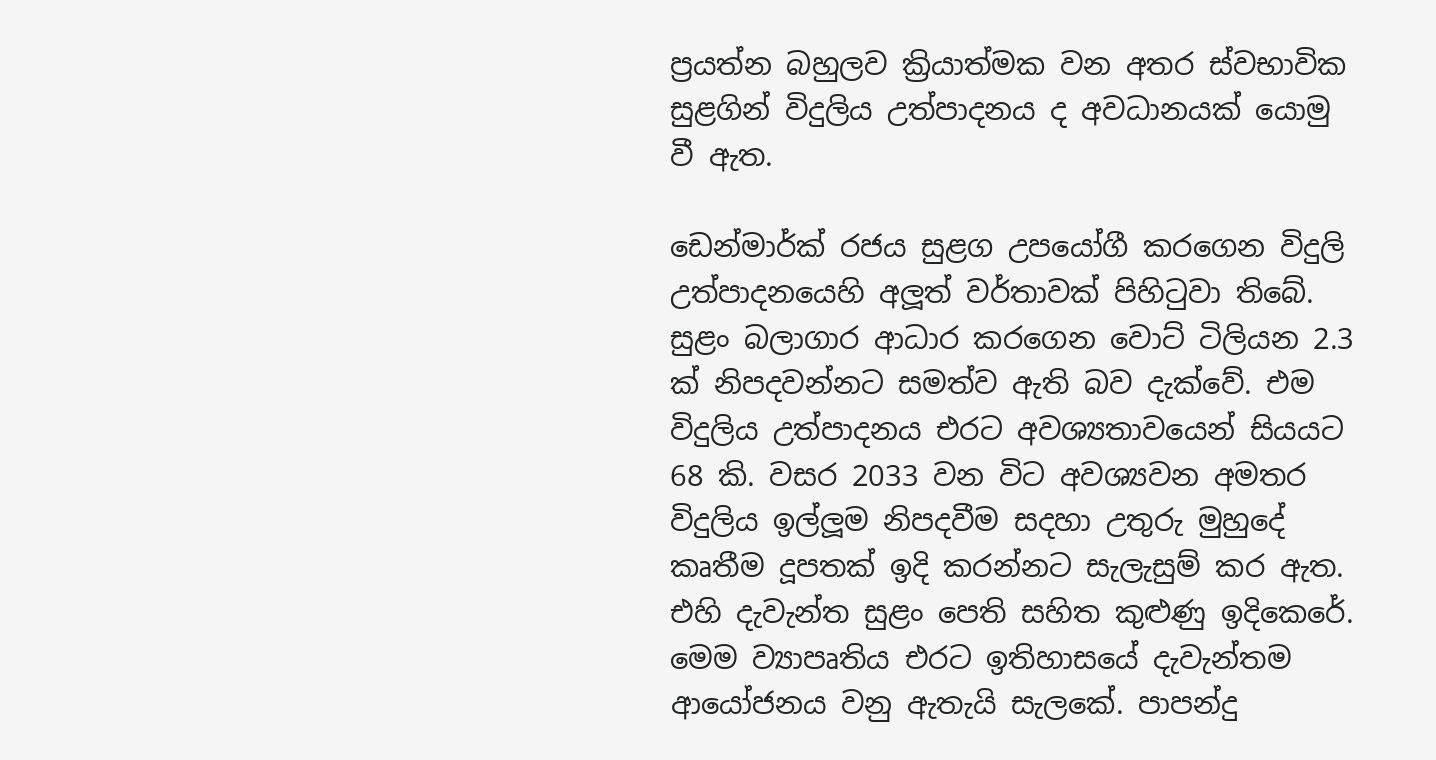ප්‍රයත්න බහුලව ක්‍රියාත්මක වන අතර ස්වභාවික සුළගින් විදුලිය උත්පාදනය ද අවධානයක් යොමු වී ඇත.

ඩෙන්මාර්ක් රජය සුළග උපයෝගී කරගෙන විදුලි උත්පාදනයෙහි අලූත් වර්තාවක් පිහිටුවා තිබේ. සුළං බලාගාර ආධාර කරගෙන වොට් ටිලියන 2.3 ක් නිපදවන්නට සමත්ව ඇති බව දැක්වේ. එම විදුලිය උත්පාදනය එරට අවශ්‍යතාවයෙන් සියයට 68 කි. වසර 2033 වන විට අවශ්‍යවන අමතර විදුලිය ඉල්ලූම නිපදවීම සදහා උතුරු මුහුදේ කෘතීම දූපතක් ඉදි කරන්නට සැලැසුම් කර ඇත. එහි දැවැන්ත සුළං පෙති සහිත කුළුණු ඉදිකෙරේ. මෙම ව්‍යාපෘතිය එරට ඉතිහාසයේ දැවැන්තම ආයෝජනය වනු ඇතැයි සැලකේ. පාපන්දු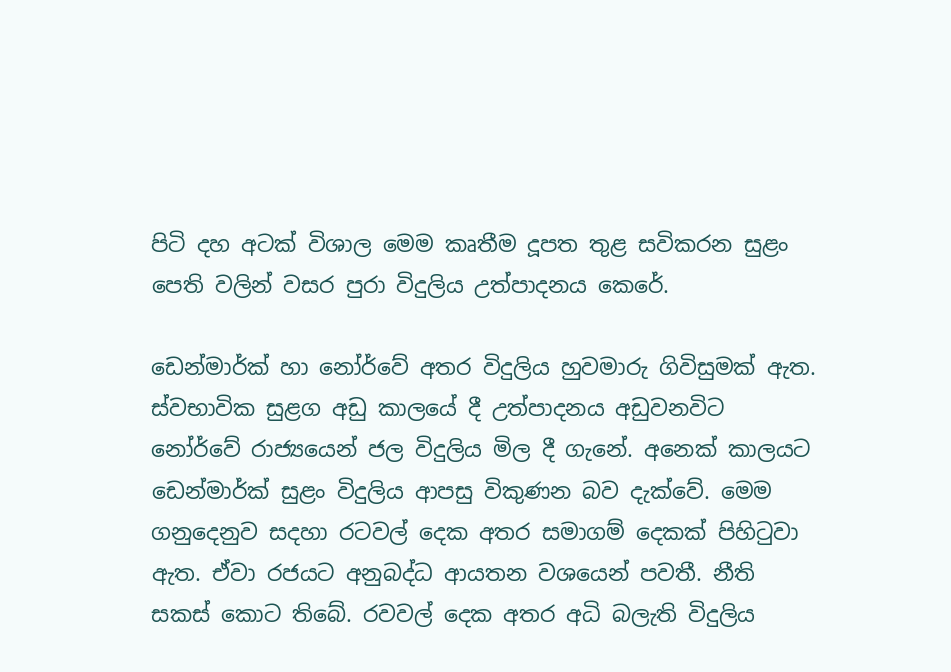පිටි දහ අටක් විශාල මෙම කෘතීම දූපත තුළ සවිකරන සුළං පෙති වලින් වසර පුරා විදුලිය උත්පාදනය කෙරේ.

ඩෙන්මාර්ක් හා නෝර්වේ අතර විදුලිය හුවමාරු ගිවිසුමක් ඇත. ස්වභාවික සුළග අඩු කාලයේ දී උත්පාදනය අඩුවනවිට නෝර්වේ රාජ්‍යයෙන් ජල විදුලිය මිල දී ගැනේ. අනෙක් කාලයට ඩෙන්මාර්ක් සුළං විදුලිය ආපසු විකුණන බව දැක්වේ. මෙම ගනුදෙනුව සදහා රටවල් දෙක අතර සමාගම් දෙකක් පිහිටුවා ඇත. ඒවා රජයට අනුබද්ධ ආයතන වශයෙන් පවතී. නීති සකස් කොට තිබේ. රවවල් දෙක අතර අධි බලැති විදුලිය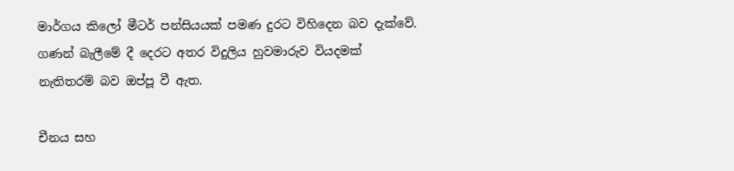මාර්ගය කිලෝ මීටර් පන්සියයක් පමණ දුරට විහිදෙන බව දැක්වේ. ගණන් බැලීමේ දී දෙරට අතර විදුලිය හුවමාරුව වියදමක් නැතිතරම් බව ඔප්පූ වී ඇත.

චීනය සහ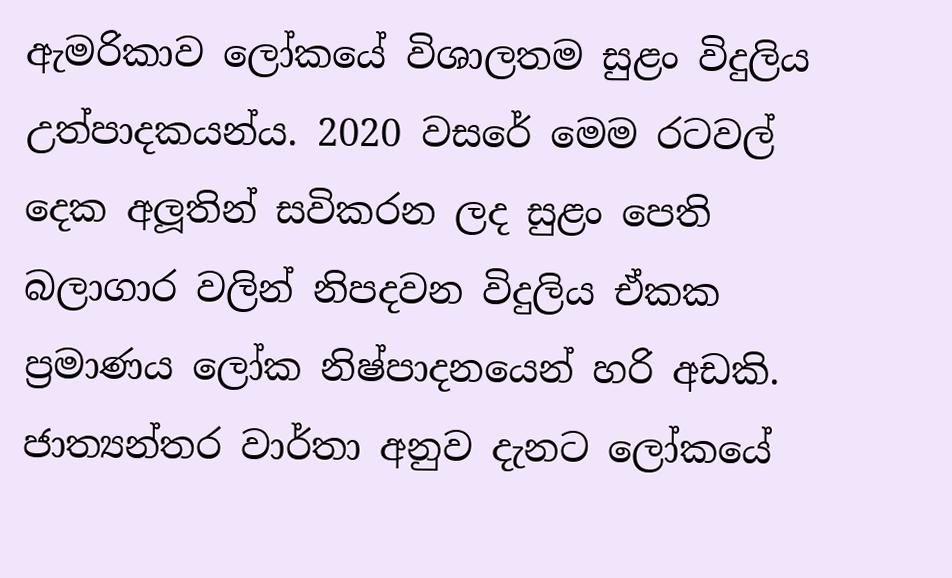ඇමරිකාව ලෝකයේ විශාලතම සුළං විදුලිය උත්පාදකයන්ය. 2020 වසරේ මෙම රටවල් දෙක අලූතින් සවිකරන ලද සුළං පෙති බලාගාර වලින් නිපදවන විදුලිය ඒකක ප්‍රමාණය ලෝක නිෂ්පාදනයෙන් හරි අඩකි. ජාත්‍යන්තර වාර්තා අනුව දැනට ලෝකයේ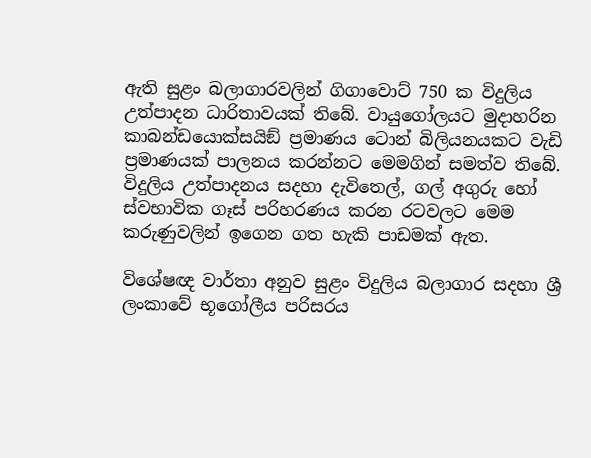ඇති සුළං බලාගාරවලින් ගිගාවොට් 750 ක විදුලිය උත්පාදන ධාරිතාවයක් තිබේ. වායුගෝලයට මුදාහරින කාබන්ඩයොක්සයිඞ් ප්‍රමාණය ටොන් බිලියනයකට වැඩි ප්‍රමාණයක් පාලනය කරන්නට මෙමගින් සමත්ව තිබේ. විදුලිය උත්පාදනය සදහා දැවිතෙල්, ගල් අගුරු හෝ ස්වභාවික ගෑස් පරිහරණය කරන රටවලට මෙම කරුණුවලින් ඉගෙන ගත හැකි පාඩමක් ඇත.

විශේෂඥ වාර්තා අනුව සුළං විදුලිය බලාගාර සදහා ශ්‍රී ලංකාවේ භූගෝලීය පරිසරය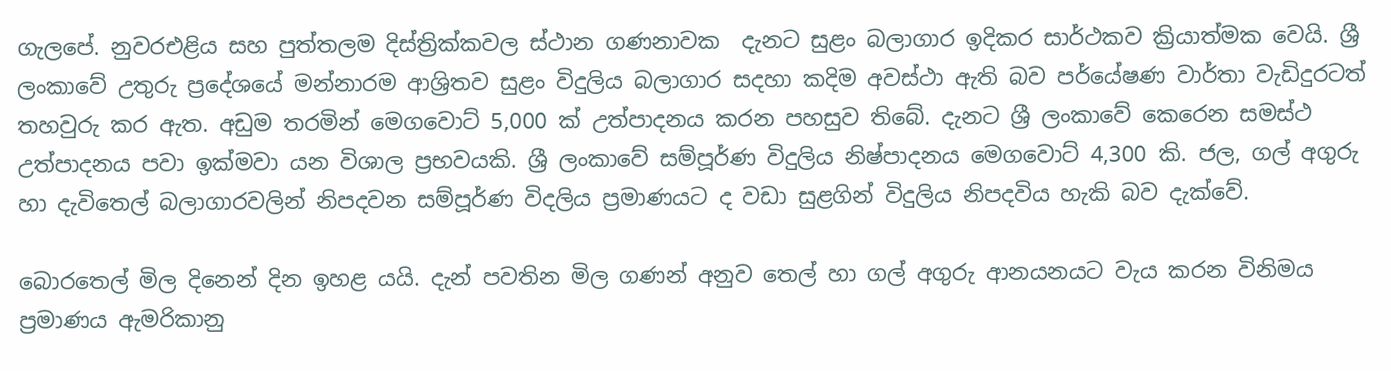ගැලපේ. නුවරඑළිය සහ පුත්තලම දිස්ත්‍රික්කවල ස්ථාන ගණනාවක  දැනට සුළං බලාගාර ඉදිකර සාර්ථකව ක්‍රියාත්මක වෙයි. ශ්‍රී ලංකාවේ උතුරු ප්‍රදේශයේ මන්නාරම ආශ්‍රිතව සුළං විදුලිය බලාගාර සදහා කදිම අවස්ථා ඇති බව පර්යේෂණ වාර්තා වැඩිදුරටත් තහවුරු කර ඇත. අඩුම තරමින් මෙගවොට් 5,000 ක් උත්පාදනය කරන පහසුව තිබේ. දැනට ශ්‍රී ලංකාවේ කෙරෙන සමස්ථ උත්පාදනය පවා ඉක්මවා යන විශාල ප්‍රභවයකි. ශ්‍රී ලංකාවේ සම්පූර්ණ විදුලිය නිෂ්පාදනය මෙගවොට් 4,300 කි. ජල, ගල් අගුරු හා දැවිතෙල් බලාගාරවලින් නිපදවන සම්පූර්ණ විදලිය ප්‍රමාණයට ද වඩා සුළගින් විදුලිය නිපදවිය හැකි බව දැක්වේ.

බොරතෙල් මිල දිනෙන් දින ඉහළ යයි. දැන් පවතින මිල ගණන් අනුව තෙල් හා ගල් අගුරු ආනයනයට වැය කරන විනිමය ප්‍රමාණය ඇමරිකානු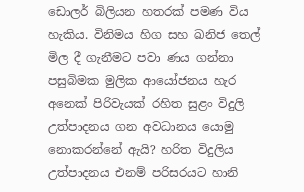ඩොලර් බිලියන හතරක් පමණ විය හැකිය. විනිමය හිග සහ ඛනිජ තෙල් මිල දී ගැනීමට පවා ණය ගන්නා පසුබිමක මුලික ආයෝජනය හැර අනෙක් පිරිවැයක් රහිත සුළං විදුලි උත්පාදනය ගන අවධානය යොමු නොකරන්නේ ඇයි? හරිත විදුලිය උත්පාදනය එනම් පරිසරයට හානි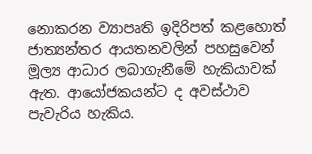නොකරන ව්‍යාපෘති ඉදිරිපත් කළහොත් ජාත්‍යන්තර ආයතනවලින් පහසුවෙන් මූල්‍ය ආධාර ලබාගැනීමේ හැකියාවක් ඇත. ආයෝජකයන්ට ද අවස්ථාව පැවැරිය හැකිය.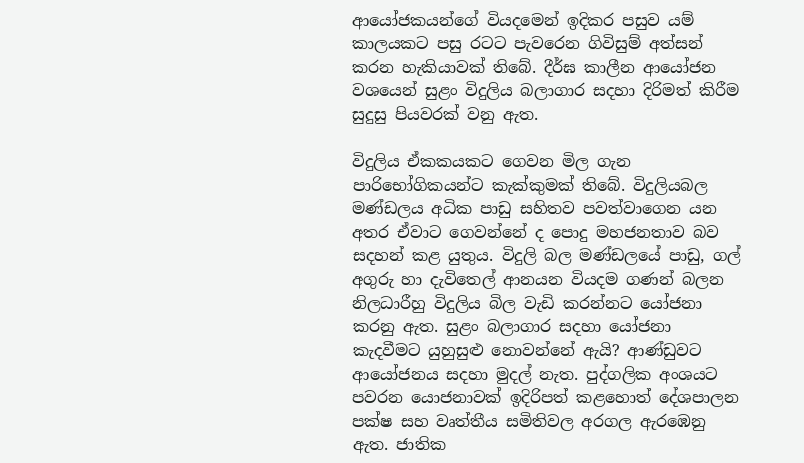ආයෝජකයන්ගේ වියදමෙන් ඉදිකර පසුව යම් කාලයකට පසු රටට පැවරෙන ගිවිසුම් අත්සන් කරන හැකියාවක් තිබේ. දීර්ඝ කාලීන ආයෝජන වශයෙන් සුළං විදුලිය බලාගාර සදහා දිරිමත් කිරීම සුදුසු පියවරක් වනු ඇත.

විදුලිය ඒකකයකට ගෙවන මිල ගැන පාරිභෝගිකයන්ට කැක්කුමක් තිබේ. විදුලියබල මණ්ඩලය අධික පාඩු සහිතව පවත්වාගෙන යන අතර ඒවාට ගෙවන්නේ ද පොදු මහජනතාව බව සදහන් කළ යුතුය. විදුලි බල මණ්ඩලයේ පාඩු, ගල් අගුරු හා දැවිතෙල් ආනයන වියදම ගණන් බලන නිලධාරීහු විදුලිය බිල වැඩි කරන්නට යෝජනා කරනු ඇත. සුළං බලාගාර සදහා යෝජනා කැදවීමට යුහුසුළු නොවන්නේ ඇයි? ආණ්ඩුවට ආයෝජනය සදහා මුදල් නැත. පුද්ගලික අංශයට පවරන යොජනාවක් ඉදිරිපත් කළහොත් දේශපාලන පක්ෂ සහ වෘත්තීය සමිතිවල අරගල ඇරඹෙනු ඇත. ජාතික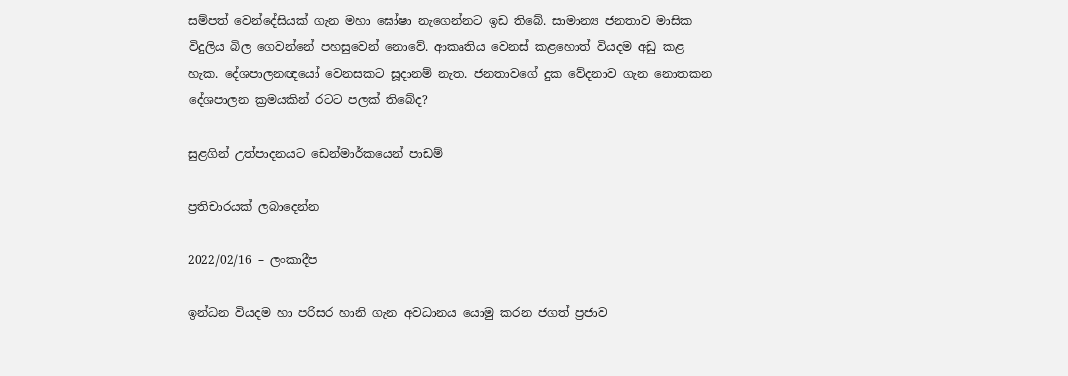සම්පත් වෙන්දේසියක් ගැන මහා ඝෝෂා නැගෙන්නට ඉඩ තිබේ. සාමාන්‍ය ජනතාව මාසික විදුලිය බිල ගෙවන්නේ පහසුවෙන් නොවේ. ආකෘතිය වෙනස් කළහොත් වියදම අඩු කළ හැක. දේශපාලනඥයෝ වෙනසකට සූදානම් නැත. ජනතාවගේ දුක වේදනාව ගැන නොතකන දේශපාලන ක්‍රමයකින් රටට පලක් තිබේද?

සුළගින් උත්පාදනයට ඩෙන්මාර්කයෙන් පාඩම්

ප්‍රතිචාරයක් ලබාදෙන්න

2022/02/16 – ලංකාදීප

ඉන්ධන වියදම හා පරිසර හානි ගැන අවධානය යොමු කරන ජගත් ප්‍රජාව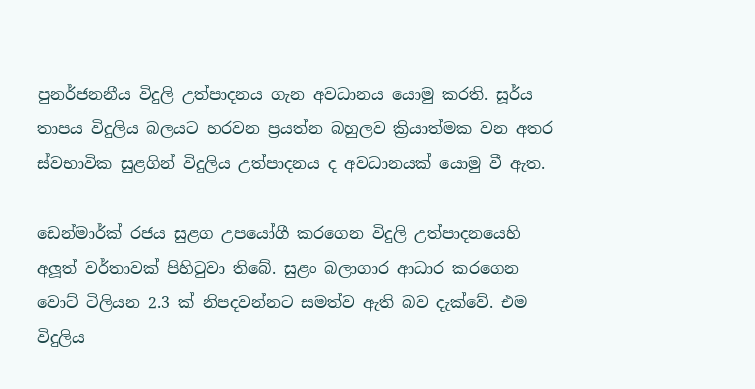පුනර්ජනනීය විදුලි උත්පාදනය ගැන අවධානය යොමු කරති. සූර්ය තාපය විදුලිය බලයට හරවන ප්‍රයත්න බහුලව ක්‍රියාත්මක වන අතර ස්වභාවික සුළගින් විදුලිය උත්පාදනය ද අවධානයක් යොමු වී ඇත.

ඩෙන්මාර්ක් රජය සුළග උපයෝගී කරගෙන විදුලි උත්පාදනයෙහි අලූත් වර්තාවක් පිහිටුවා තිබේ. සුළං බලාගාර ආධාර කරගෙන වොට් ටිලියන 2.3 ක් නිපදවන්නට සමත්ව ඇති බව දැක්වේ. එම විදුලිය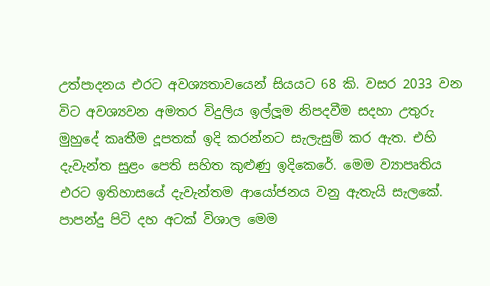උත්පාදනය එරට අවශ්‍යතාවයෙන් සියයට 68 කි. වසර 2033 වන විට අවශ්‍යවන අමතර විදුලිය ඉල්ලූම නිපදවීම සදහා උතුරු මුහුදේ කෘතීම දූපතක් ඉදි කරන්නට සැලැසුම් කර ඇත. එහි දැවැන්ත සුළං පෙති සහිත කුළුණු ඉදිකෙරේ. මෙම ව්‍යාපෘතිය එරට ඉතිහාසයේ දැවැන්තම ආයෝජනය වනු ඇතැයි සැලකේ. පාපන්දු පිටි දහ අටක් විශාල මෙම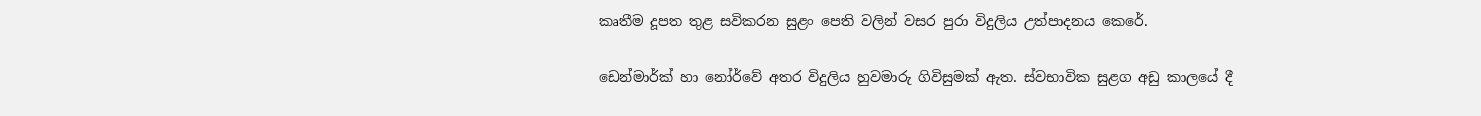කෘතීම දූපත තුළ සවිකරන සුළං පෙති වලින් වසර පුරා විදුලිය උත්පාදනය කෙරේ.

ඩෙන්මාර්ක් හා නෝර්වේ අතර විදුලිය හුවමාරු ගිවිසුමක් ඇත. ස්වභාවික සුළග අඩු කාලයේ දී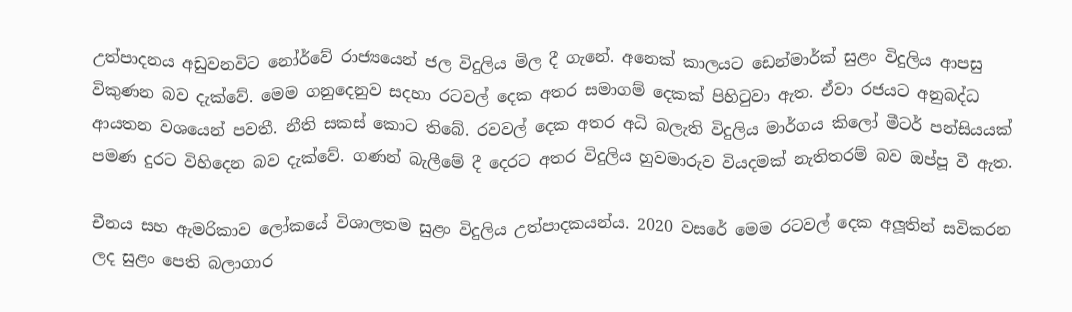උත්පාදනය අඩුවනවිට නෝර්වේ රාජ්‍යයෙන් ජල විදුලිය මිල දී ගැනේ. අනෙක් කාලයට ඩෙන්මාර්ක් සුළං විදුලිය ආපසු විකුණන බව දැක්වේ. මෙම ගනුදෙනුව සදහා රටවල් දෙක අතර සමාගම් දෙකක් පිහිටුවා ඇත. ඒවා රජයට අනුබද්ධ ආයතන වශයෙන් පවතී. නීති සකස් කොට තිබේ. රවවල් දෙක අතර අධි බලැති විදුලිය මාර්ගය කිලෝ මීටර් පන්සියයක් පමණ දුරට විහිදෙන බව දැක්වේ. ගණන් බැලීමේ දී දෙරට අතර විදුලිය හුවමාරුව වියදමක් නැතිතරම් බව ඔප්පූ වී ඇත.

චීනය සහ ඇමරිකාව ලෝකයේ විශාලතම සුළං විදුලිය උත්පාදකයන්ය. 2020 වසරේ මෙම රටවල් දෙක අලූතින් සවිකරන ලද සුළං පෙති බලාගාර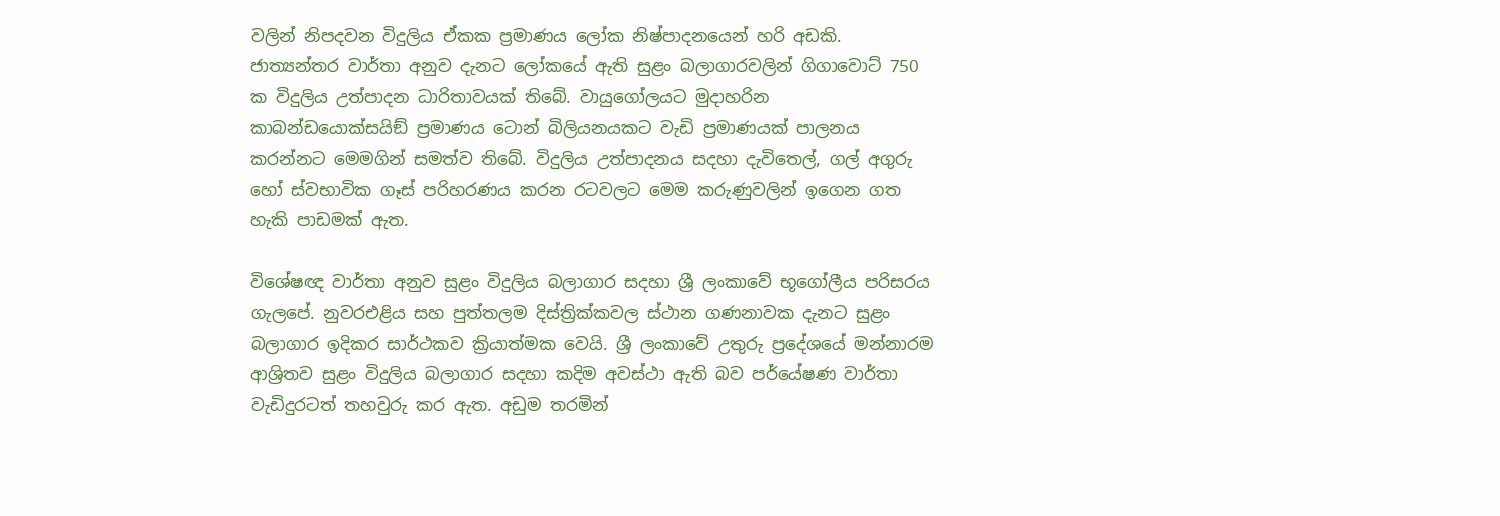වලින් නිපදවන විදුලිය ඒකක ප්‍රමාණය ලෝක නිෂ්පාදනයෙන් හරි අඩකි. ජාත්‍යන්තර වාර්තා අනුව දැනට ලෝකයේ ඇති සුළං බලාගාරවලින් ගිගාවොට් 750 ක විදුලිය උත්පාදන ධාරිතාවයක් තිබේ. වායුගෝලයට මුදාහරින කාබන්ඩයොක්සයිඞ් ප්‍රමාණය ටොන් බිලියනයකට වැඩි ප්‍රමාණයක් පාලනය කරන්නට මෙමගින් සමත්ව තිබේ. විදුලිය උත්පාදනය සදහා දැවිතෙල්, ගල් අගුරු හෝ ස්වභාවික ගෑස් පරිහරණය කරන රටවලට මෙම කරුණුවලින් ඉගෙන ගත හැකි පාඩමක් ඇත.

විශේෂඥ වාර්තා අනුව සුළං විදුලිය බලාගාර සදහා ශ්‍රී ලංකාවේ භූගෝලීය පරිසරය ගැලපේ. නුවරඑළිය සහ පුත්තලම දිස්ත්‍රික්කවල ස්ථාන ගණනාවක දැනට සුළං බලාගාර ඉදිකර සාර්ථකව ක්‍රියාත්මක වෙයි. ශ්‍රී ලංකාවේ උතුරු ප්‍රදේශයේ මන්නාරම ආශ්‍රිතව සුළං විදුලිය බලාගාර සදහා කදිම අවස්ථා ඇති බව පර්යේෂණ වාර්තා වැඩිදුරටත් තහවුරු කර ඇත. අඩුම තරමින්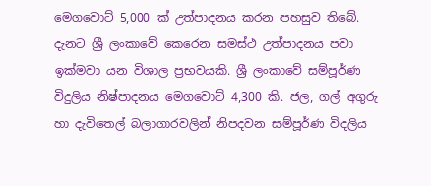මෙගවොට් 5,000 ක් උත්පාදනය කරන පහසුව තිබේ. දැනට ශ්‍රී ලංකාවේ කෙරෙන සමස්ථ උත්පාදනය පවා ඉක්මවා යන විශාල ප්‍රභවයකි. ශ්‍රී ලංකාවේ සම්පූර්ණ විදුලිය නිෂ්පාදනය මෙගවොට් 4,300 කි. ජල, ගල් අගුරු හා දැවිතෙල් බලාගාරවලින් නිපදවන සම්පූර්ණ විදලිය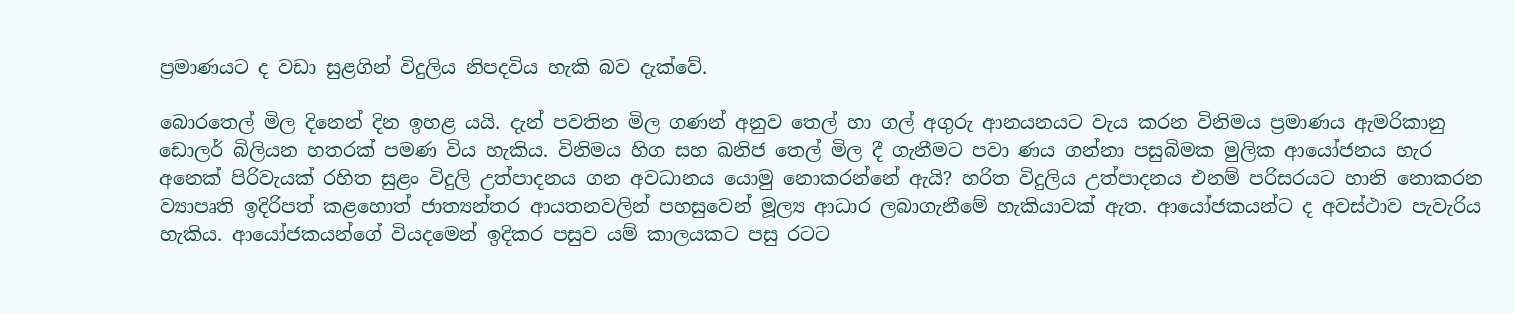ප්‍රමාණයට ද වඩා සුළගින් විදුලිය නිපදවිය හැකි බව දැක්වේ.

බොරතෙල් මිල දිනෙන් දින ඉහළ යයි. දැන් පවතින මිල ගණන් අනුව තෙල් හා ගල් අගුරු ආනයනයට වැය කරන විනිමය ප්‍රමාණය ඇමරිකානු ඩොලර් බිලියන හතරක් පමණ විය හැකිය. විනිමය හිග සහ ඛනිජ තෙල් මිල දී ගැනීමට පවා ණය ගන්නා පසුබිමක මුලික ආයෝජනය හැර අනෙක් පිරිවැයක් රහිත සුළං විදුලි උත්පාදනය ගන අවධානය යොමු නොකරන්නේ ඇයි? හරිත විදුලිය උත්පාදනය එනම් පරිසරයට හානි නොකරන ව්‍යාපෘති ඉදිරිපත් කළහොත් ජාත්‍යන්තර ආයතනවලින් පහසුවෙන් මූල්‍ය ආධාර ලබාගැනීමේ හැකියාවක් ඇත. ආයෝජකයන්ට ද අවස්ථාව පැවැරිය හැකිය. ආයෝජකයන්ගේ වියදමෙන් ඉදිකර පසුව යම් කාලයකට පසු රටට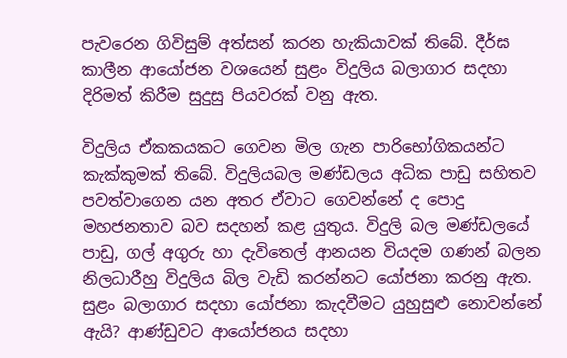පැවරෙන ගිවිසුම් අත්සන් කරන හැකියාවක් තිබේ. දීර්ඝ කාලීන ආයෝජන වශයෙන් සුළං විදුලිය බලාගාර සදහා දිරිමත් කිරීම සුදුසු පියවරක් වනු ඇත.

විදුලිය ඒකකයකට ගෙවන මිල ගැන පාරිභෝගිකයන්ට කැක්කුමක් තිබේ. විදුලියබල මණ්ඩලය අධික පාඩු සහිතව පවත්වාගෙන යන අතර ඒවාට ගෙවන්නේ ද පොදු මහජනතාව බව සදහන් කළ යුතුය. විදුලි බල මණ්ඩලයේ පාඩු, ගල් අගුරු හා දැවිතෙල් ආනයන වියදම ගණන් බලන නිලධාරීහු විදුලිය බිල වැඩි කරන්නට යෝජනා කරනු ඇත. සුළං බලාගාර සදහා යෝජනා කැදවීමට යුහුසුළු නොවන්නේ ඇයි? ආණ්ඩුවට ආයෝජනය සදහා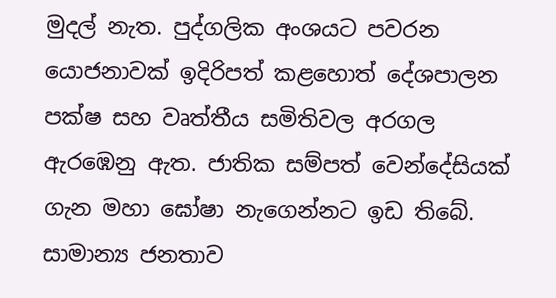මුදල් නැත. පුද්ගලික අංශයට පවරන යොජනාවක් ඉදිරිපත් කළහොත් දේශපාලන පක්ෂ සහ වෘත්තීය සමිතිවල අරගල ඇරඹෙනු ඇත. ජාතික සම්පත් වෙන්දේසියක් ගැන මහා ඝෝෂා නැගෙන්නට ඉඩ තිබේ. සාමාන්‍ය ජනතාව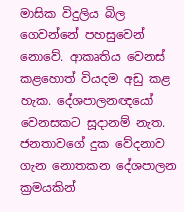මාසික විදුලිය බිල ගෙවන්නේ පහසුවෙන් නොවේ. ආකෘතිය වෙනස් කළහොත් වියදම අඩු කළ හැක. දේශපාලනඥයෝ වෙනසකට සූදානම් නැත. ජනතාවගේ දුක වේදනාව ගැන නොතකන දේශපාලන ක්‍රමයකින්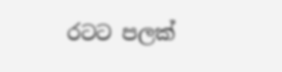රටට පලක්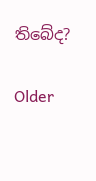තිබේද?

Older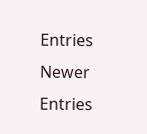Entries Newer Entries